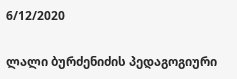6/12/2020

ლალი ბურძენიძის პედაგოგიური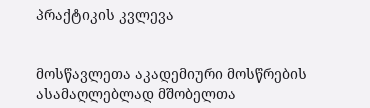პრაქტიკის კვლევა


მოსწავლეთა აკადემიური მოსწრების ასამაღლებლად მშობელთა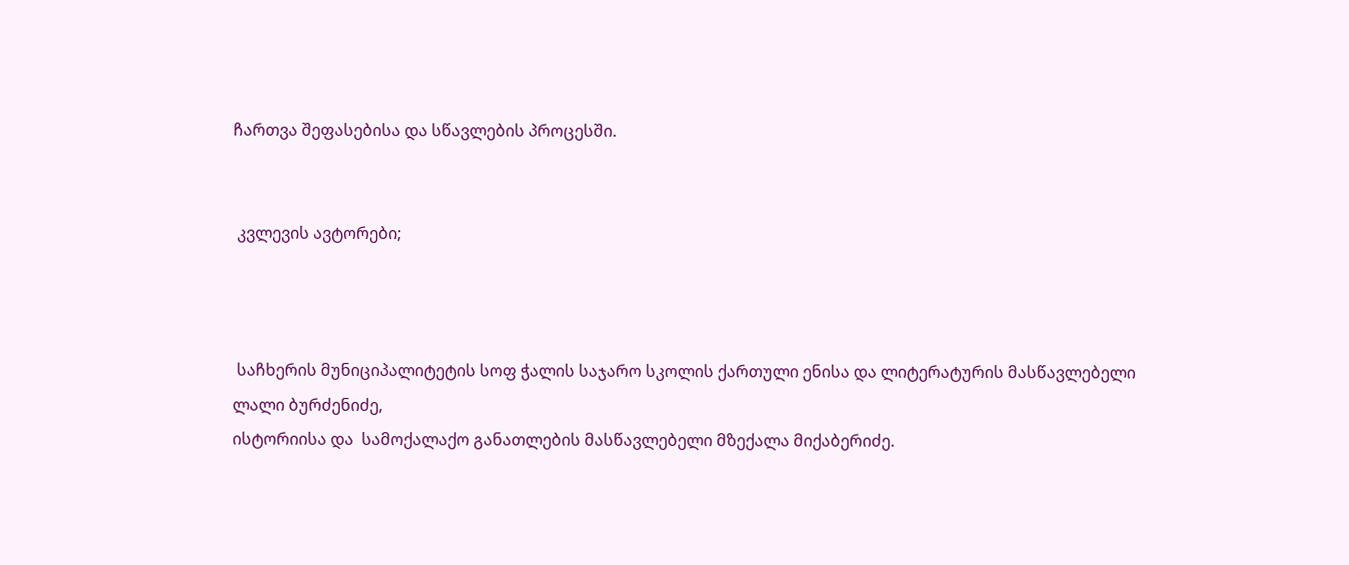ჩართვა შეფასებისა და სწავლების პროცესში.


 კვლევის ავტორები;



 საჩხერის მუნიციპალიტეტის სოფ ჭალის საჯარო სკოლის ქართული ენისა და ლიტერატურის მასწავლებელი
ლალი ბურძენიძე,
ისტორიისა და  სამოქალაქო განათლების მასწავლებელი მზექალა მიქაბერიძე.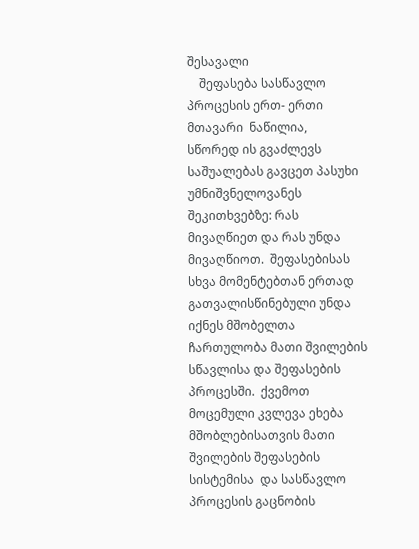შესავალი
    შეფასება სასწავლო პროცესის ერთ- ერთი მთავარი  ნაწილია,    სწორედ ის გვაძლევს საშუალებას გავცეთ პასუხი უმნიშვნელოვანეს შეკითხვებზე: რას მივაღწიეთ და რას უნდა მივაღწიოთ.  შეფასებისას   სხვა მომენტებთან ერთად გათვალისწინებული უნდა  იქნეს მშობელთა ჩართულობა მათი შვილების სწავლისა და შეფასების პროცესში.  ქვემოთ მოცემული კვლევა ეხება მშობლებისათვის მათი შვილების შეფასების სისტემისა  და სასწავლო პროცესის გაცნობის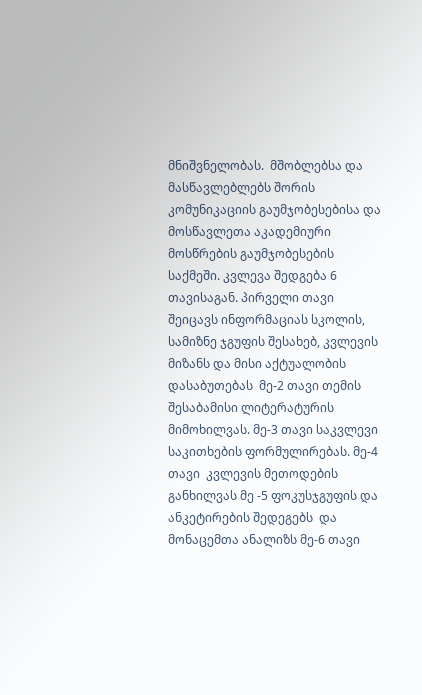მნიშვნელობას.  მშობლებსა და მასწავლებლებს შორის კომუნიკაციის გაუმჯობესებისა და მოსწავლეთა აკადემიური მოსწრების გაუმჯობესების საქმეში. კვლევა შედგება 6 თავისაგან. პირველი თავი შეიცავს ინფორმაციას სკოლის, სამიზნე ჯგუფის შესახებ, კვლევის  მიზანს და მისი აქტუალობის დასაბუთებას  მე-2 თავი თემის შესაბამისი ლიტერატურის მიმოხილვას. მე-3 თავი საკვლევი საკითხების ფორმულირებას. მე-4 თავი  კვლევის მეთოდების განხილვას მე -5 ფოკუსჯგუფის და ანკეტირების შედეგებს  და მონაცემთა ანალიზს მე-6 თავი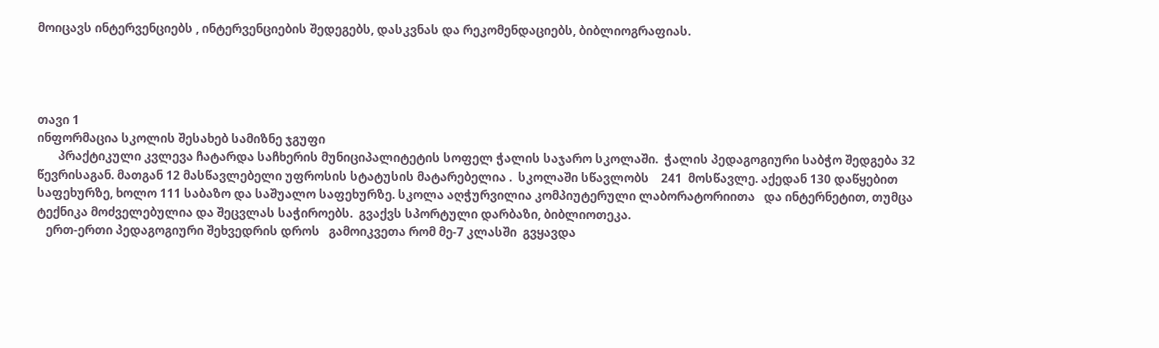მოიცავს ინტერვენციებს , ინტერვენციების შედეგებს, დასკვნას და რეკომენდაციებს, ბიბლიოგრაფიას.




თავი 1
ინფორმაცია სკოლის შესახებ სამიზნე ჯგუფი
       პრაქტიკული კვლევა ჩატარდა საჩხერის მუნიციპალიტეტის სოფელ ჭალის საჯარო სკოლაში.  ჭალის პედაგოგიური საბჭო შედგება 32 წევრისაგან. მათგან 12 მასწავლებელი უფროსის სტატუსის მატარებელია .  სკოლაში სწავლობს    241  მოსწავლე. აქედან 130 დაწყებით საფეხურზე, ხოლო 111 საბაზო და საშუალო საფეხურზე. სკოლა აღჭურვილია კომპიუტერული ლაბორატორიითა   და ინტერნეტით, თუმცა ტექნიკა მოძველებულია და შეცვლას საჭიროებს.  გვაქვს სპორტული დარბაზი, ბიბლიოთეკა.
   ერთ-ერთი პედაგოგიური შეხვედრის დროს   გამოიკვეთა რომ მე-7 კლასში  გვყავდა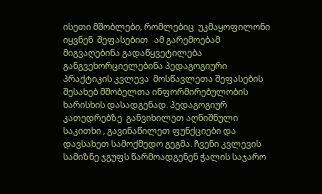ისეთი მშობლები, რომლებიც  უკმაყოფილონი იყვნენ  შეფასებით   ამ გარემოებამ მიგვაღებინა გადაწყვეტილება  განგვეხორციელებინა პედაგოგიური პრაქტიკის კვლევა  მოსწავლეთა შეფასების შესახებ მშობელთა ინფორმირებულობის ხარისხის დასადგენად. პედაგოგიურ კათედრებზე  განვიხილეთ აღნიშნული საკითხი , გავინაწილეთ ფუნქციები და დავსახეთ სამოქმედო გეგმა. ჩვენი კვლევის სამიზნე ჯგუფს წარმოადგენენ ჭალის საჯარო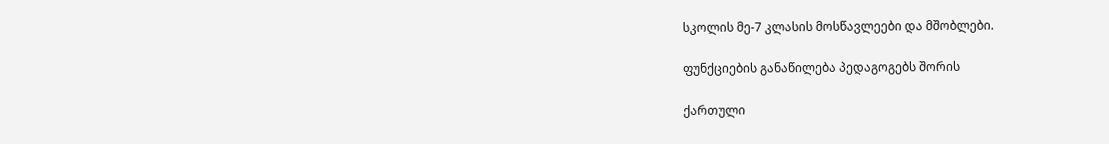სკოლის მე-7 კლასის მოსწავლეები და მშობლები.

ფუნქციების განაწილება პედაგოგებს შორის

ქართული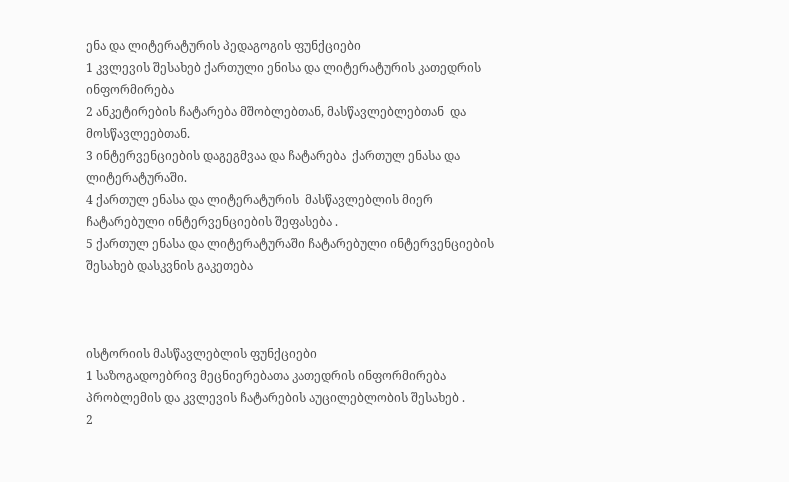ენა და ლიტერატურის პედაგოგის ფუნქციები
1 კვლევის შესახებ ქართული ენისა და ლიტერატურის კათედრის ინფორმირება
2 ანკეტირების ჩატარება მშობლებთან, მასწავლებლებთან  და  მოსწავლეებთან.
3 ინტერვენციების დაგეგმვაა და ჩატარება  ქართულ ენასა და ლიტერატურაში.
4 ქართულ ენასა და ლიტერატურის  მასწავლებლის მიერ ჩატარებული ინტერვენციების შეფასება .
5 ქართულ ენასა და ლიტერატურაში ჩატარებული ინტერვენციების შესახებ დასკვნის გაკეთება



ისტორიის მასწავლებლის ფუნქციები
1 საზოგადოებრივ მეცნიერებათა კათედრის ინფორმირება პრობლემის და კვლევის ჩატარების აუცილებლობის შესახებ .
2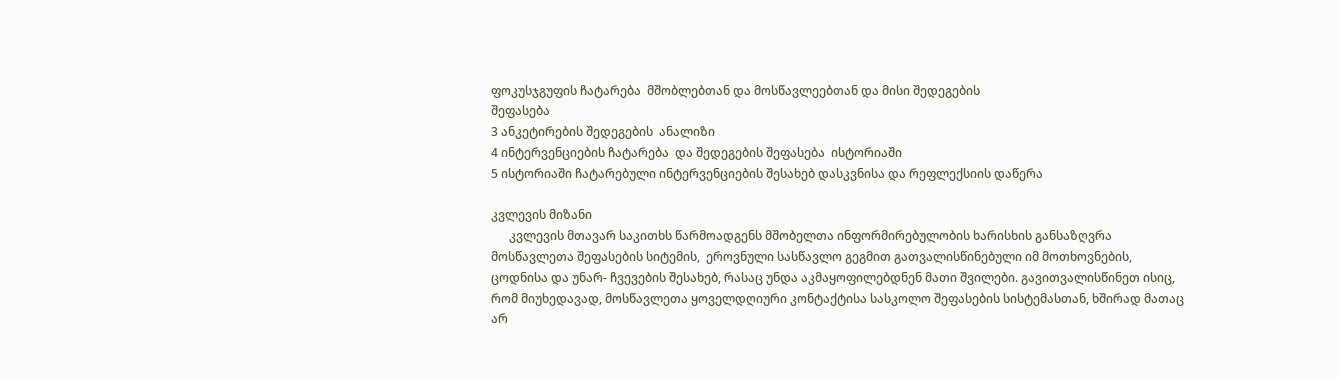ფოკუსჯგუფის ჩატარება  მშობლებთან და მოსწავლეებთან და მისი შედეგების
შეფასება
3 ანკეტირების შედეგების  ანალიზი
4 ინტერვენციების ჩატარება  და შედეგების შეფასება  ისტორიაში
5 ისტორიაში ჩატარებული ინტერვენციების შესახებ დასკვნისა და რეფლექსიის დაწერა

კვლევის მიზანი
      კვლევის მთავარ საკითხს წარმოადგენს მშობელთა ინფორმირებულობის ხარისხის განსაზღვრა მოსწავლეთა შეფასების სიტემის,  ეროვნული სასწავლო გეგმით გათვალისწინებული იმ მოთხოვნების, ცოდნისა და უნარ- ჩვევების შესახებ, რასაც უნდა აკმაყოფილებდნენ მათი შვილები. გავითვალისწინეთ ისიც, რომ მიუხედავად, მოსწავლეთა ყოველდღიური კონტაქტისა სასკოლო შეფასების სისტემასთან, ხშირად მათაც  არ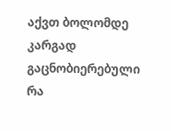აქვთ ბოლომდე კარგად გაცნობიერებული  რა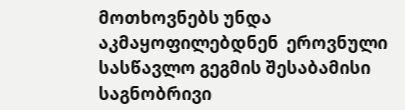მოთხოვნებს უნდა აკმაყოფილებდნენ  ეროვნული სასწავლო გეგმის შესაბამისი საგნობრივი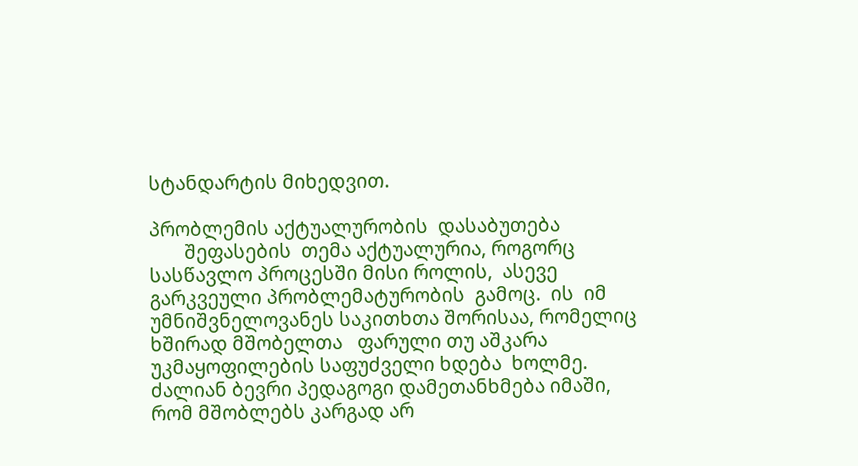სტანდარტის მიხედვით.

პრობლემის აქტუალურობის  დასაბუთება
       შეფასების  თემა აქტუალურია, როგორც სასწავლო პროცესში მისი როლის,  ასევე   გარკვეული პრობლემატურობის  გამოც.  ის  იმ უმნიშვნელოვანეს საკითხთა შორისაა, რომელიც   ხშირად მშობელთა   ფარული თუ აშკარა  უკმაყოფილების საფუძველი ხდება  ხოლმე.   ძალიან ბევრი პედაგოგი დამეთანხმება იმაში, რომ მშობლებს კარგად არ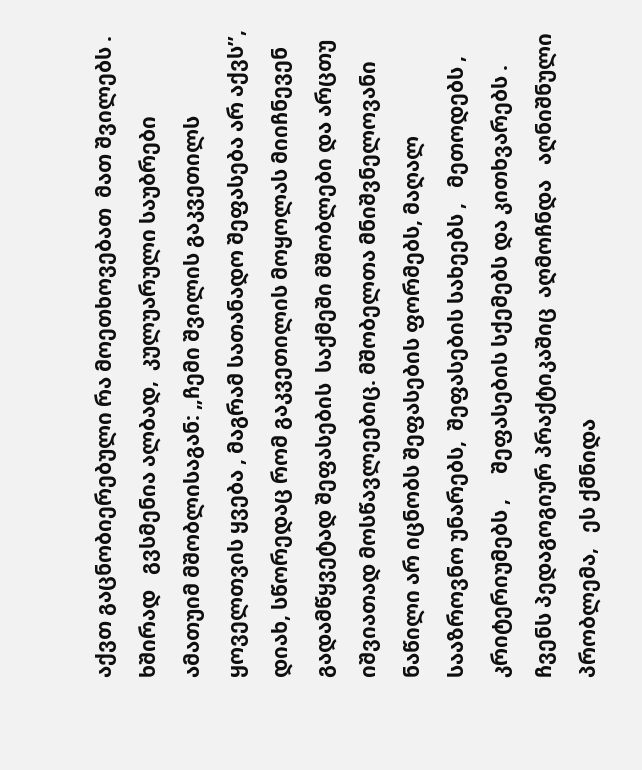აქვთ გაცნობიერებული რა მოეთხოვებათ  მათ შვილებს . ხშირად   გვსმენია ალბად,  კულუარული საუბრები ამათუიმ მშობლისაგან: „ჩემი შვილის გაკვეთილს ყოველთვის ყვება , მაგრამ სათანადო შეფასება არ აქვს’’,  დიახ, სწორედაც რომ გაკვეთილის მოყოლას მიიჩნევენ გადამწყვეტად შეფასების  საქმეში მშობლები და არცთუ  იშვიათად მოსწავლეებიც. მშობელთა მნიშვნელოვანი ნაწილი არ იცნობს შეფასების ფორმებს, მაღალ სააზროვნო უნარებს,  შეფასების სახეებს ,   მეთოდებს ,  კრიტერიუმებს ,     შეფასების სქემებს და კითხვარებს .  ჩვენს პედაგოგიურ პრაქტიკაშიც  აღმოჩნდა   აღნიშნული პრობლემა,   ეს ქმნიდა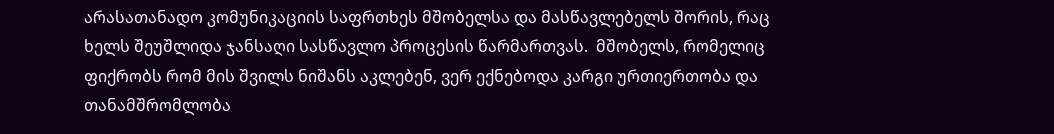არასათანადო კომუნიკაციის საფრთხეს მშობელსა და მასწავლებელს შორის, რაც ხელს შეუშლიდა ჯანსაღი სასწავლო პროცესის წარმართვას.  მშობელს, რომელიც ფიქრობს რომ მის შვილს ნიშანს აკლებენ, ვერ ექნებოდა კარგი ურთიერთობა და თანამშრომლობა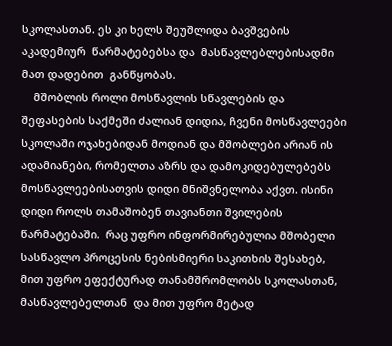სკოლასთან. ეს კი ხელს შეუშლიდა ბავშვების აკადემიურ  წარმატებებსა და  მასწავლებლებისადმი  მათ დადებით  განწყობას.
    მშობლის როლი მოსწავლის სწავლების და შეფასების საქმეში ძალიან დიდია, ჩვენი მოსწავლეები სკოლაში ოჯახებიდან მოდიან და მშობლები არიან ის ადამიანები, რომელთა აზრს და დამოკიდებულებებს მოსწავლეებისათვის დიდი მნიშვნელობა აქვთ. ისინი დიდი როლს თამაშობენ თავიანთი შვილების წარმატებაში.  რაც უფრო ინფორმირებულია მშობელი სასწავლო პროცესის ნებისმიერი საკითხის შესახებ, მით უფრო ეფექტურად თანამშრომლობს სკოლასთან, მასწავლებელთან  და მით უფრო მეტად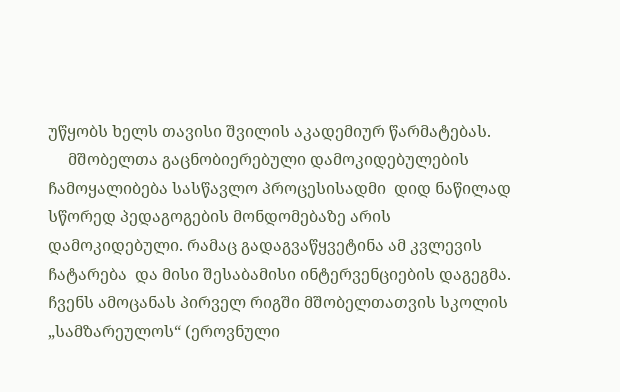უწყობს ხელს თავისი შვილის აკადემიურ წარმატებას.
     მშობელთა გაცნობიერებული დამოკიდებულების ჩამოყალიბება სასწავლო პროცესისადმი  დიდ ნაწილად სწორედ პედაგოგების მონდომებაზე არის დამოკიდებული. რამაც გადაგვაწყვეტინა ამ კვლევის ჩატარება  და მისი შესაბამისი ინტერვენციების დაგეგმა. ჩვენს ამოცანას პირველ რიგში მშობელთათვის სკოლის „სამზარეულოს“ (ეროვნული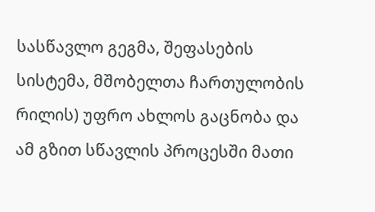სასწავლო გეგმა, შეფასების სისტემა, მშობელთა ჩართულობის რილის) უფრო ახლოს გაცნობა და ამ გზით სწავლის პროცესში მათი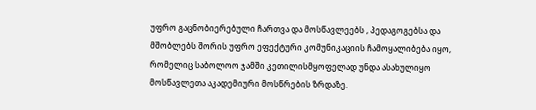უფრო გაცნობიერებული ჩართვა და მოსწავლეებს , პედაგოგებსა და მშობლებს შორის უფრო ეფექტური კომუნიკაციის ჩამოყალიბება იყო, რომელიც საბოლოო ჯამში კეთილისმყოფელად უნდა ასახულიყო მოსწავლეთა აკადემიური მოსწრების ზრდაზე.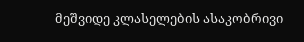მეშვიდე კლასელების ასაკობრივი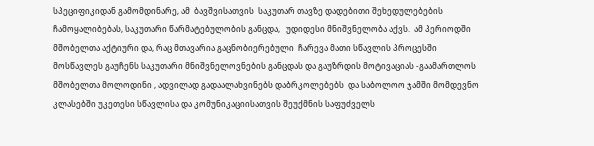სპეციფიკიდან გამომდინარე, ამ  ბავშვისათვის  საკუთარ თავზე დადებითი შეხედულებების ჩამოყალიბებას, საკუთარი წარმატებულობის განცდა,   უდიდესი მნიშვნელობა აქვს.  ამ პერიოდში მშობელთა აქტიური და, რაც მთავარია გაცნობიერებული  ჩარევა მათი სწავლის პროცესში მოსწავლეს გაუჩენს საკუთარი მნიშვნელოვნების განცდას და გაუზრდის მოტივაციას -გაამართლოს მშობელთა მოლოდინი , ადვილად გადაალახვინებს დაბრკოლებებს  და საბოლოო ჯამში მომდევნო კლასებში უკეთესი სწავლისა და კომუნიკაციისათვის შეუქმნის საფუძველს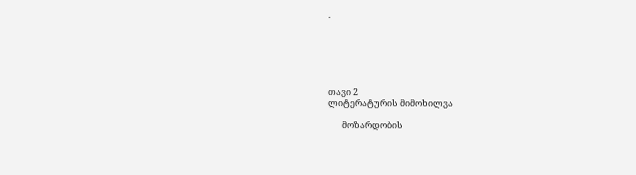.






თავი 2
ლიტერატურის მიმოხილვა

       მოზარდობის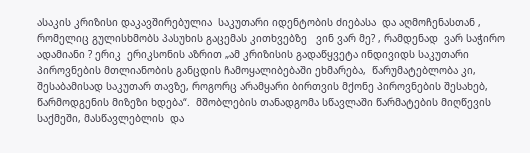ასაკის კრიზისი დაკავშირებულია  საკუთარი იდენტობის ძიებასა  და აღმოჩენასთან , რომელიც გულისხმობს პასუხის გაცემას კითხვებზე   ვინ ვარ მე? , რამდენად  ვარ საჭირო ადამიანი ? ერიკ  ერიკსონის აზრით „ამ კრიზისის გადაწყვეტა ინდივიდს საკუთარი პიროვნების მთლიანობის განცდის ჩამოყალიბებაში ეხმარება,  წარუმატებლობა კი, შესაბამისად საკუთარ თავზე, როგორც არამყარი ბირთვის მქონე პიროვნების შესახებ, წარმოდგენის მიზეზი ხდება“.  მშობლების თანადგომა სწავლაში წარმატების მიღწევის საქმეში, მასწავლებლის  და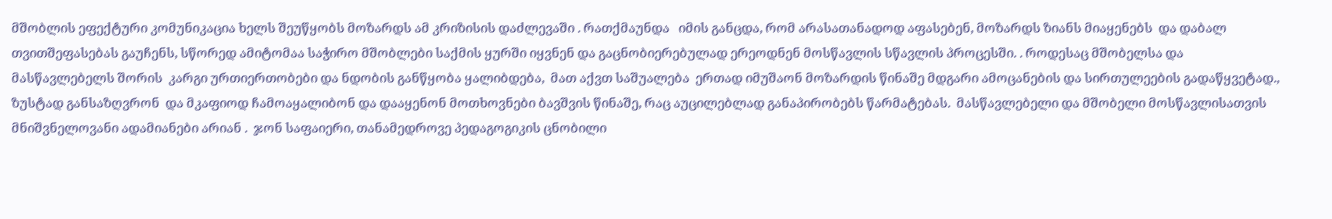მშობლის ეფექტური კომუნიკაცია ხელს შეუწყობს მოზარდს ამ კრიზისის დაძლევაში . რათქმაუნდა   იმის განცდა, რომ არასათანადოდ აფასებენ, მოზარდს ზიანს მიაყენებს  და დაბალ თვითშეფასებას გაუჩენს, სწორედ ამიტომაა საჭირო მშობლები საქმის ყურში იყვნენ და გაცნობიერებულად ერეოდნენ მოსწავლის სწავლის პროცესში. . როდესაც მშობელსა და მასწავლებელს შორის  კარგი ურთიერთობები და ნდობის განწყობა ყალიბდება,  მათ აქვთ საშუალება  ერთად იმუშაონ მოზარდის წინაშე მდგარი ამოცანების და სირთულეების გადაწყვეტად., ზუსტად განსაზღვრონ  და მკაფიოდ ჩამოაყალიბონ და დააყენონ მოთხოვნები ბავშვის წინაშე, რაც აუცილებლად განაპირობებს წარმატებას.  მასწავლებელი და მშობელი მოსწავლისათვის მნიშვნელოვანი ადამიანები არიან .  ჯონ საფაიერი, თანამედროვე პედაგოგიკის ცნობილი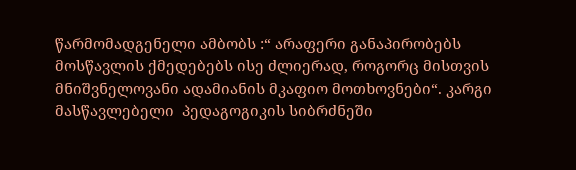წარმომადგენელი ამბობს :“ არაფერი განაპირობებს მოსწავლის ქმედებებს ისე ძლიერად, როგორც მისთვის მნიშვნელოვანი ადამიანის მკაფიო მოთხოვნები“. კარგი მასწავლებელი  პედაგოგიკის სიბრძნეში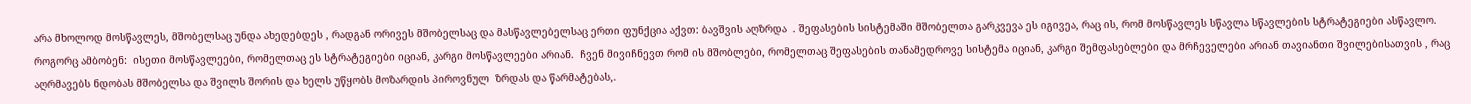არა მხოლოდ მოსწავლეს, მშობელსაც უნდა ახედებდეს , რადგან ორივეს მშობელსაც და მასწავლებელსაც ერთი ფუნქცია აქვთ: ბავშვის აღზრდა  . შეფასების სისტემაში მშობელთა გარკვევა ეს იგივეა, რაც ის, რომ მოსწავლეს სწავლა სწავლების სტრატეგიები ასწავლო. როგორც ამბობენ:  ისეთი მოსწავლეები, რომელთაც ეს სტრატეგიები იციან, კარგი მოსწავლეები არიან.  ჩვენ მივიჩნევთ რომ ის მშობლები, რომელთაც შეფასების თანამედროვე სისტემა იციან, კარგი შემფასებლები და მრჩეველები არიან თავიანთი შვილებისათვის , რაც აღრმავებს ნდობას მშობელსა და შვილს შორის და ხელს უწყობს მოზარდის პიროვნულ  ზრდას და წარმატებას,.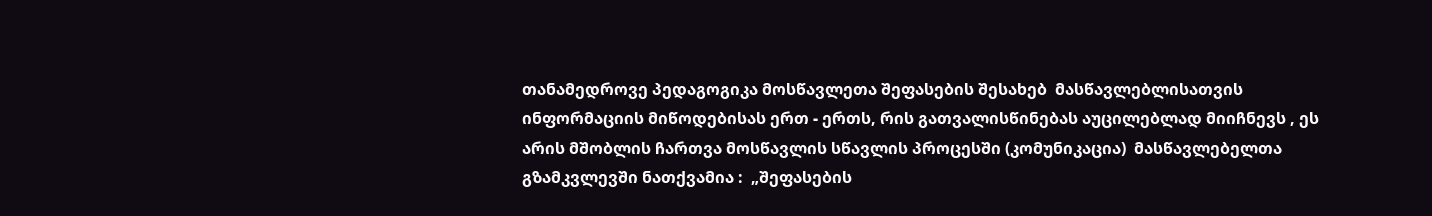თანამედროვე პედაგოგიკა მოსწავლეთა შეფასების შესახებ  მასწავლებლისათვის  ინფორმაციის მიწოდებისას ერთ - ერთს, რის გათვალისწინებას აუცილებლად მიიჩნევს , ეს არის მშობლის ჩართვა მოსწავლის სწავლის პროცესში (კომუნიკაცია)  მასწავლებელთა გზამკვლევში ნათქვამია :  „შეფასების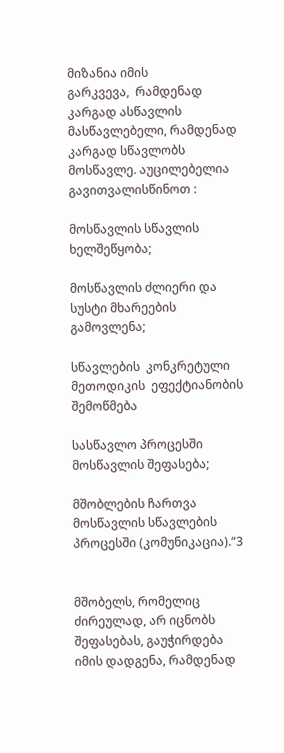მიზანია იმის
გარკვევა,  რამდენად კარგად ასწავლის მასწავლებელი, რამდენად კარგად სწავლობს მოსწავლე. აუცილებელია გავითვალისწინოთ :

მოსწავლის სწავლის ხელშეწყობა;

მოსწავლის ძლიერი და სუსტი მხარეების გამოვლენა;

სწავლების  კონკრეტული მეთოდიკის  ეფექტიანობის  შემოწმება

სასწავლო პროცესში მოსწავლის შეფასება;

მშობლების ჩართვა მოსწავლის სწავლების პროცესში (კომუნიკაცია).“3


მშობელს, რომელიც ძირეულად, არ იცნობს შეფასებას, გაუჭირდება იმის დადგენა, რამდენად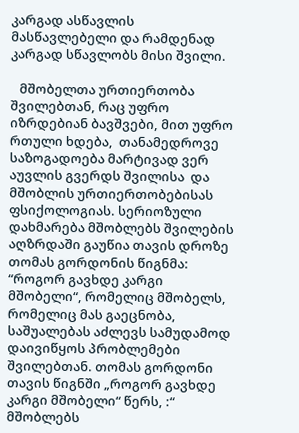კარგად ასწავლის მასწავლებელი და რამდენად კარგად სწავლობს მისი შვილი.

   მშობელთა ურთიერთობა შვილებთან, რაც უფრო იზრდებიან ბავშვები, მით უფრო რთული ხდება,  თანამედროვე საზოგადოება მარტივად ვერ აუვლის გვერდს შვილისა  და მშობლის ურთიერთობებისას ფსიქოლოგიას. სერიოზული დახმარება მშობლებს შვილების აღზრდაში გაუწია თავის დროზე თომას გორდონის წიგნმა: “როგორ გავხდე კარგი მშობელი“, რომელიც მშობელს, რომელიც მას გაეცნობა, საშუალებას აძლევს სამუდამოდ დაივიწყოს პრობლემები შვილებთან. თომას გორდონი  თავის წიგნში „როგორ გავხდე კარგი მშობელი“ წერს, :“ მშობლებს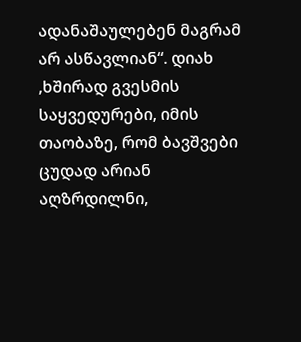ადანაშაულებენ მაგრამ არ ასწავლიან“. დიახ ,ხშირად გვესმის საყვედურები, იმის  თაობაზე, რომ ბავშვები ცუდად არიან აღზრდილნი,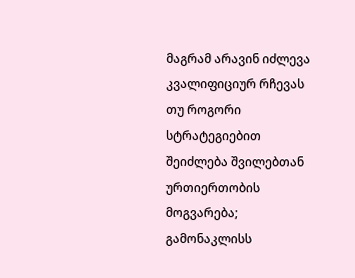მაგრამ არავინ იძლევა კვალიფიციურ რჩევას თუ როგორი სტრატეგიებით შეიძლება შვილებთან ურთიერთობის მოგვარება; გამონაკლისს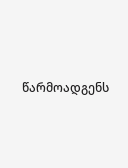წარმოადგენს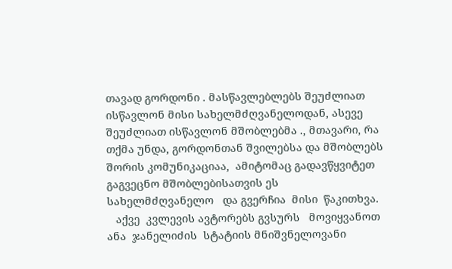თავად გორდონი . მასწავლებლებს შეუძლიათ ისწავლონ მისი სახელმძღვანელოდან, ასევე შეუძლიათ ისწავლონ მშობლებმა ., მთავარი, რა თქმა უნდა, გორდონთან შვილებსა და მშობლებს შორის კომუნიკაციაა,  ამიტომაც გადავწყვიტეთ გაგვეცნო მშობლებისათვის ეს სახელმძღვანელო   და გვერჩია  მისი  წაკითხვა.
   აქვე  კვლევის ავტორებს გვსურს   მოვიყვანოთ ანა  ჯანელიძის  სტატიის მნიშვნელოვანი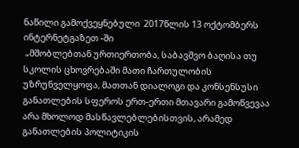ნაწილი გამოქვეყნებული  2017წლის 13 ოქტომბერს ინტერნეტგაზეთ -ში
 „მშობლებთან ურთიერთობა, საბავშვო ბაღისა თუ სკოლის ცხოვრებაში მათი ჩართულობის უზრუნველყოფა, მათთან დიალოგი და კონსენსუსი განათლების სფეროს ერთ-ერთი მთავარი გამოწვევაა არა მხოლოდ მასწავლებლებისთვის, არამედ განათლების პოლიტიკის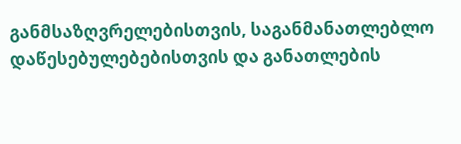განმსაზღვრელებისთვის, საგანმანათლებლო დაწესებულებებისთვის და განათლების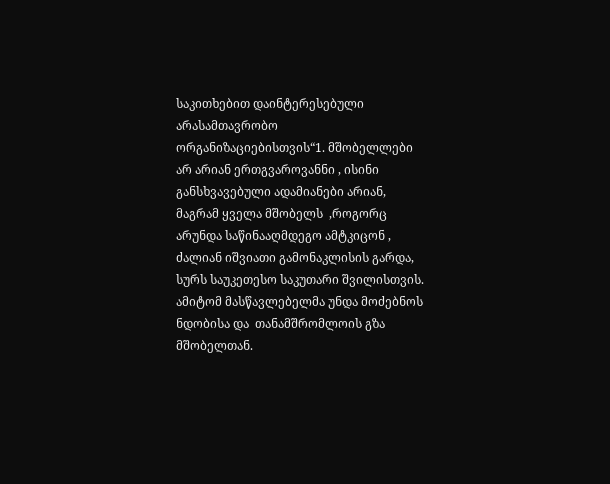საკითხებით დაინტერესებული არასამთავრობო ორგანიზაციებისთვის“1. მშობელლები არ არიან ერთგვაროვანნი , ისინი განსხვავებული ადამიანები არიან, მაგრამ ყველა მშობელს  ,როგორც არუნდა საწინააღმდეგო ამტკიცონ , ძალიან იშვიათი გამონაკლისის გარდა, სურს საუკეთესო საკუთარი შვილისთვის. ამიტომ მასწავლებელმა უნდა მოძებნოს ნდობისა და  თანამშრომლოის გზა მშობელთან.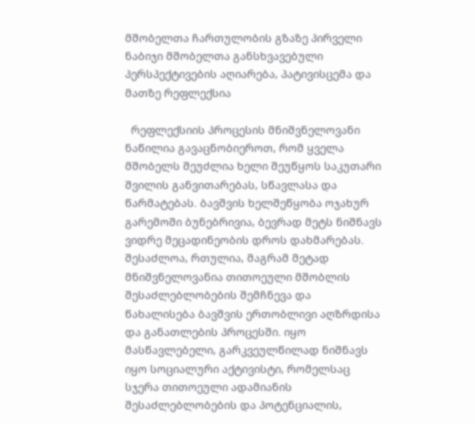მშობელთა ჩართულობის გზაზე პირველი ნაბიჯი მშობელთა განსხვავებული პერსპექტივების აღიარება, პატივისცემა და მათზე რეფლექსია

  რეფლექსიის პროცესის მნიშვნელოვანი ნაწილია გავაცნობიეროთ, რომ ყველა მშობელს შეუძლია ხელი შეუწყოს საკუთარი შვილის განვითარებას, სწავლასა და წარმატებას. ბავშვის ხელშეწყობა ოჯახურ გარემოში ბუნებრივია, ბევრად მეტს ნიშნავს ვიდრე მეცადინეობის დროს დახმარებას. შესაძლოა, რთულია, მაგრამ მეტად მნიშვნელოვანია თითოეული მშობლის შესაძლებლობების შემჩნევა და წახალისება ბავშვის ერთობლივი აღზრდისა და განათლების პროცესში. იყო მასწავლებელი, გარკვეულწილად ნიშნავს იყო სოციალური აქტივისტი, რომელსაც სჯერა თითოეული ადამიანის შესაძლებლობების და პოტენციალის,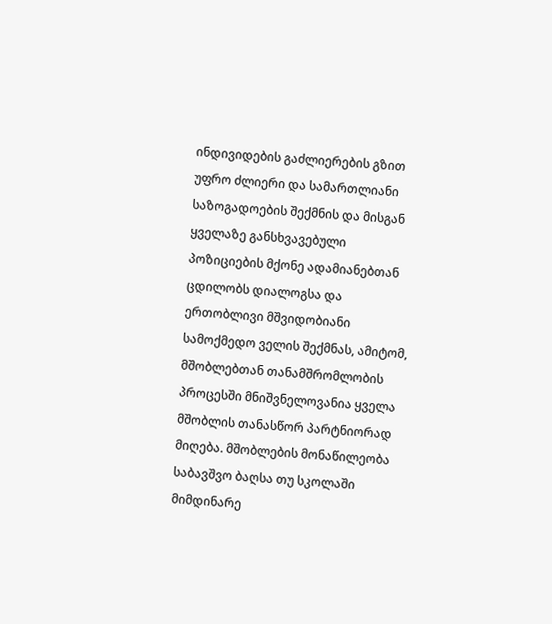ინდივიდების გაძლიერების გზით უფრო ძლიერი და სამართლიანი საზოგადოების შექმნის და მისგან ყველაზე განსხვავებული პოზიციების მქონე ადამიანებთან ცდილობს დიალოგსა და ერთობლივი მშვიდობიანი სამოქმედო ველის შექმნას, ამიტომ, მშობლებთან თანამშრომლობის პროცესში მნიშვნელოვანია ყველა მშობლის თანასწორ პარტნიორად მიღება. მშობლების მონაწილეობა საბავშვო ბაღსა თუ სკოლაში მიმდინარე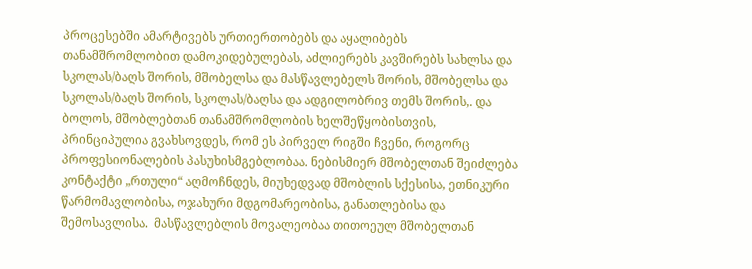პროცესებში ამარტივებს ურთიერთობებს და აყალიბებს თანამშრომლობით დამოკიდებულებას, აძლიერებს კავშირებს სახლსა და სკოლას/ბაღს შორის, მშობელსა და მასწავლებელს შორის, მშობელსა და სკოლას/ბაღს შორის, სკოლას/ბაღსა და ადგილობრივ თემს შორის,. და ბოლოს, მშობლებთან თანამშრომლობის ხელშეწყობისთვის, პრინციპულია გვახსოვდეს, რომ ეს პირველ რიგში ჩვენი, როგორც პროფესიონალების პასუხისმგებლობაა. ნებისმიერ მშობელთან შეიძლება კონტაქტი „რთული“ აღმოჩნდეს, მიუხედვად მშობლის სქესისა, ეთნიკური წარმომავლობისა, ოჯახური მდგომარეობისა, განათლებისა და შემოსავლისა.  მასწავლებლის მოვალეობაა თითოეულ მშობელთან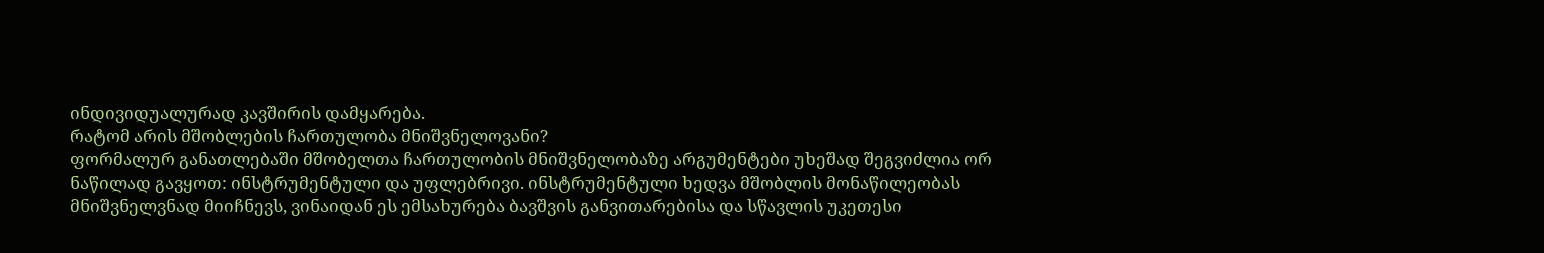ინდივიდუალურად კავშირის დამყარება.
რატომ არის მშობლების ჩართულობა მნიშვნელოვანი?
ფორმალურ განათლებაში მშობელთა ჩართულობის მნიშვნელობაზე არგუმენტები უხეშად შეგვიძლია ორ ნაწილად გავყოთ: ინსტრუმენტული და უფლებრივი. ინსტრუმენტული ხედვა მშობლის მონაწილეობას მნიშვნელვნად მიიჩნევს, ვინაიდან ეს ემსახურება ბავშვის განვითარებისა და სწავლის უკეთესი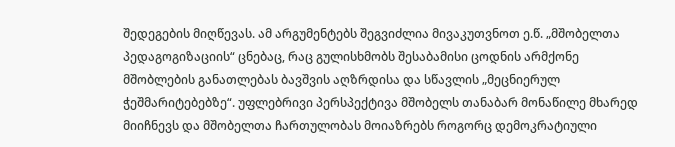შედეგების მიღწევას. ამ არგუმენტებს შეგვიძლია მივაკუთვნოთ ე.წ. „მშობელთა პედაგოგიზაციის“ ცნებაც, რაც გულისხმობს შესაბამისი ცოდნის არმქონე მშობლების განათლებას ბავშვის აღზრდისა და სწავლის „მეცნიერულ ჭეშმარიტებებზე“. უფლებრივი პერსპექტივა მშობელს თანაბარ მონაწილე მხარედ მიიჩნევს და მშობელთა ჩართულობას მოიაზრებს როგორც დემოკრატიული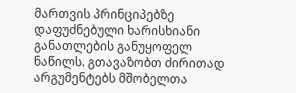მართვის პრინციპებზე დაფუძნებული ხარისხიანი განათლების განუყოფელ ნაწილს. გთავაზობთ ძირითად არგუმენტებს მშობელთა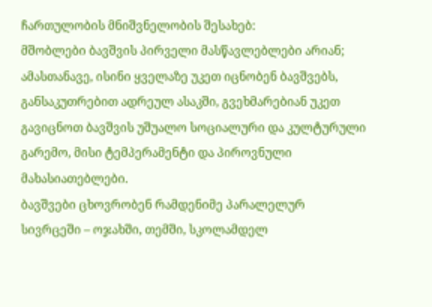ჩართულობის მნიშვნელობის შესახებ:
მშობლები ბავშვის პირველი მასწავლებლები არიან; ამასთანავე, ისინი ყველაზე უკეთ იცნობენ ბავშვებს, განსაკუთრებით ადრეულ ასაკში, გვეხმარებიან უკეთ გავიცნოთ ბავშვის უშუალო სოციალური და კულტურული გარემო, მისი ტემპერამენტი და პიროვნული მახასიათებლები.
ბავშვები ცხოვრობენ რამდენიმე პარალელურ სივრცეში – ოჯახში, თემში, სკოლამდელ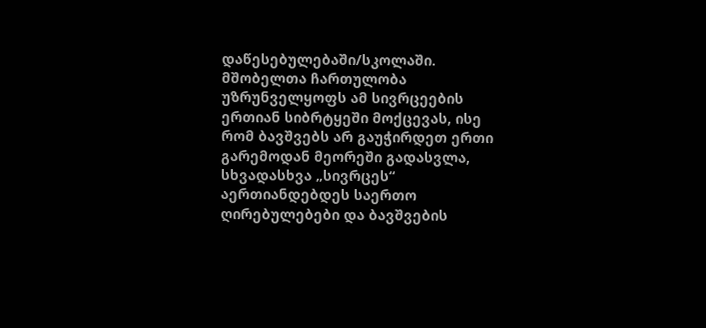დაწესებულებაში/სკოლაში. მშობელთა ჩართულობა უზრუნველყოფს ამ სივრცეების ერთიან სიბრტყეში მოქცევას, ისე რომ ბავშვებს არ გაუჭირდეთ ერთი გარემოდან მეორეში გადასვლა, სხვადასხვა „სივრცეს“ აერთიანდებდეს საერთო ღირებულებები და ბავშვების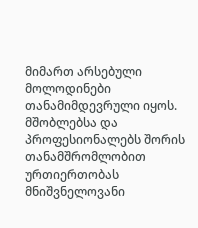მიმართ არსებული მოლოდინები თანამიმდევრული იყოს.
მშობლებსა და პროფესიონალებს შორის თანამშრომლობით ურთიერთობას მნიშვნელოვანი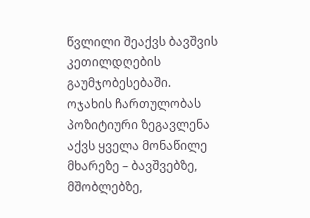წვლილი შეაქვს ბავშვის კეთილდღების გაუმჯობესებაში.
ოჯახის ჩართულობას პოზიტიური ზეგავლენა აქვს ყველა მონაწილე მხარეზე – ბავშვებზე, მშობლებზე,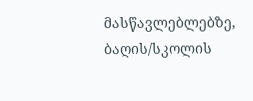მასწავლებლებზე, ბაღის/სკოლის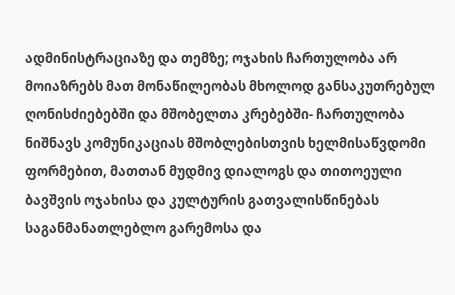ადმინისტრაციაზე და თემზე; ოჯახის ჩართულობა არ მოიაზრებს მათ მონაწილეობას მხოლოდ განსაკუთრებულ ღონისძიებებში და მშობელთა კრებებში- ჩართულობა ნიშნავს კომუნიკაციას მშობლებისთვის ხელმისაწვდომი ფორმებით, მათთან მუდმივ დიალოგს და თითოეული ბავშვის ოჯახისა და კულტურის გათვალისწინებას საგანმანათლებლო გარემოსა და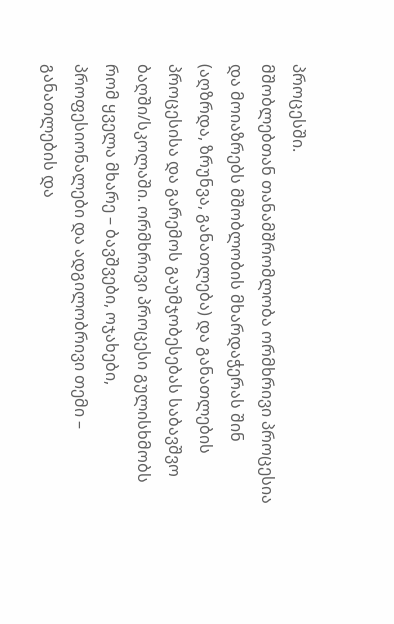პროცესში.
მშობლებთან თანამშრომლობა ორმხრივი პროცესია და მოიაზრებს მშობლობის მხარდაჭერას შინ (აღზრდა, ზრუნვა, განათლება) და განათლების პროცესისა და გარემოს გაუმჯობესებას საბავშვო ბაღში/სკოლაში. ორმხრივი პროცესი გულისხმობს რომ ყველა მხარე – ბავშვები, ოჯახები, პროფესიონალები და ადგილობრივი თემი – განათლების და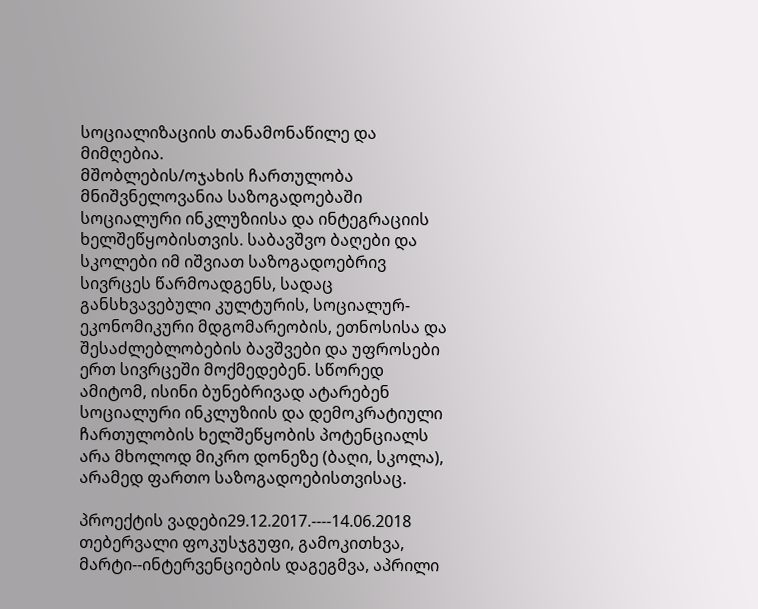სოციალიზაციის თანამონაწილე და მიმღებია.
მშობლების/ოჯახის ჩართულობა მნიშვნელოვანია საზოგადოებაში სოციალური ინკლუზიისა და ინტეგრაციის ხელშეწყობისთვის. საბავშვო ბაღები და სკოლები იმ იშვიათ საზოგადოებრივ სივრცეს წარმოადგენს, სადაც განსხვავებული კულტურის, სოციალურ-ეკონომიკური მდგომარეობის, ეთნოსისა და შესაძლებლობების ბავშვები და უფროსები ერთ სივრცეში მოქმედებენ. სწორედ ამიტომ, ისინი ბუნებრივად ატარებენ სოციალური ინკლუზიის და დემოკრატიული ჩართულობის ხელშეწყობის პოტენციალს არა მხოლოდ მიკრო დონეზე (ბაღი, სკოლა), არამედ ფართო საზოგადოებისთვისაც.

პროექტის ვადები29.12.2017.----14.06.2018
თებერვალი ფოკუსჯგუფი, გამოკითხვა,  მარტი--ინტერვენციების დაგეგმვა, აპრილი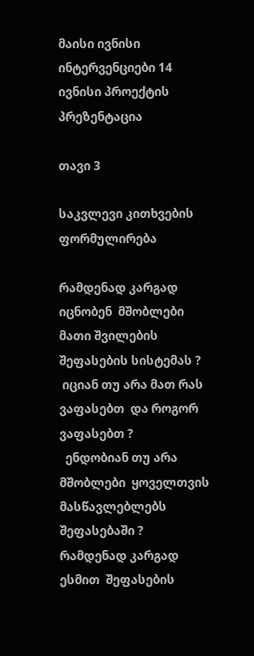მაისი ივნისი ინტერვენციები 14 ივნისი პროექტის პრეზენტაცია

თავი 3

საკვლევი კითხვების ფორმულირება

რამდენად კარგად იცნობენ  მშობლები მათი შვილების შეფასების სისტემას ?
 იციან თუ არა მათ რას ვაფასებთ  და როგორ ვაფასებთ ?
  ენდობიან თუ არა მშობლები  ყოველთვის მასწავლებლებს  შეფასებაში ?
რამდენად კარგად ესმით  შეფასების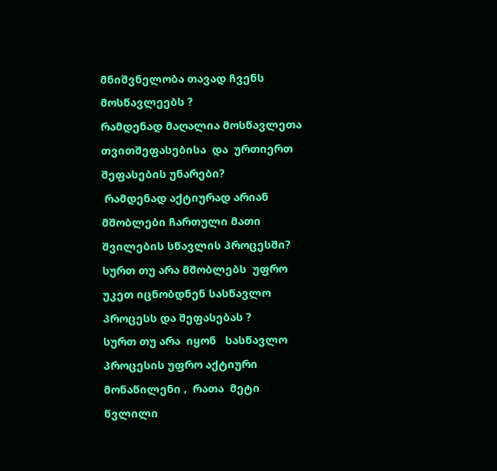მნიშვნელობა თავად ჩვენს მოსწავლეებს ?
რამდენად მაღალია მოსწავლეთა თვითშეფასებისა  და  ურთიერთ შეფასების უნარები?
 რამდენად აქტიურად არიან  მშობლები ჩართული მათი შვილების სწავლის პროცესში?
სურთ თუ არა მშობლებს  უფრო უკეთ იცნობდნენ სასწავლო პროცესს და შეფასებას ?
სურთ თუ არა  იყონ   სასწავლო პროცესის უფრო აქტიური მონაწილენი ,  რათა  მეტი  წვლილი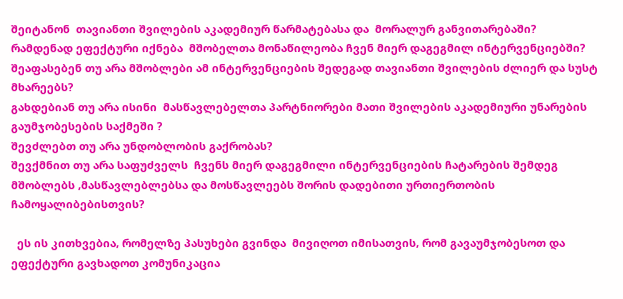შეიტანონ  თავიანთი შვილების აკადემიურ წარმატებასა და  მორალურ განვითარებაში?
რამდენად ეფექტური იქნება  მშობელთა მონაწილეობა ჩვენ მიერ დაგეგმილ ინტერვენციებში?
შეაფასებენ თუ არა მშობლები ამ ინტერვენციების შედეგად თავიანთი შვილების ძლიერ და სუსტ მხარეებს?
გახდებიან თუ არა ისინი  მასწავლებელთა პარტნიორები მათი შვილების აკადემიური უნარების გაუმჯობესების საქმეში ?
შევძლებთ თუ არა უნდობლობის გაქრობას?
შევქმნით თუ არა საფუძველს  ჩვენს მიერ დაგეგმილი ინტერვენციების ჩატარების შემდეგ მშობლებს ,მასწავლებლებსა და მოსწავლეებს შორის დადებითი ურთიერთობის ჩამოყალიბებისთვის?

  ეს ის კითხვებია, რომელზე პასუხები გვინდა  მივიღოთ იმისათვის, რომ გავაუმჯობესოთ და ეფექტური გავხადოთ კომუნიკაცია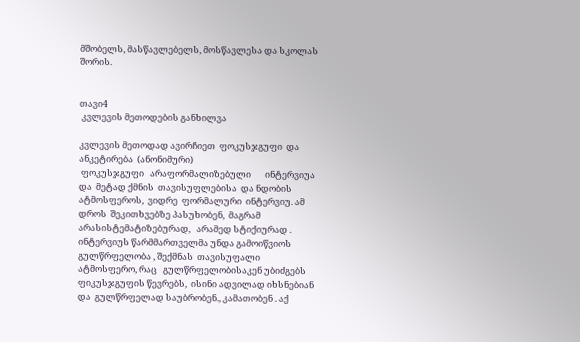მშობელს, მასწავლებელს, მოსწავლესა და სკოლას შორის.


თავი4
 კვლევის მეთოდების განხილვა

კვლევის მეთოდად ავირჩიეთ  ფოკუსჯგუფი  და ანკეტირება  (ანონიმური)
 ფოკუსჯგუფი   არაფორმალიზებული       ინტერვიუა და  მეტად ქმნის  თავისუფლებისა  და ნდობის ატმოსფეროს,  ვიდრე  ფორმალური  ინტერვიუ. ამ დროს  შეკითხვებზე პასუხობენ,  მაგრამ არასისტემატიზებურად,   არამედ სტიქიურად .     ინტერვიუს წარმმართველმა უნდა გამოიწვიოს გულწრფელობა , შექმნას  თავისუფალი  ატმოსფერო, რაც   გულწრფელობისაკენ უბიძგებს ფიკუსჯგუფის წევრებს,  ისინი ადვილად იხსნებიან და  გულწრფელად საუბრობენ., კამათობენ . აქ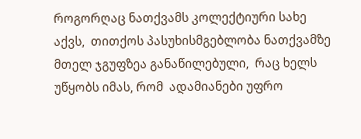როგორღაც ნათქვამს კოლექტიური სახე აქვს,  თითქოს პასუხისმგებლობა ნათქვამზე  მთელ ჯგუფზეა განაწილებული,  რაც ხელს უწყობს იმას, რომ  ადამიანები უფრო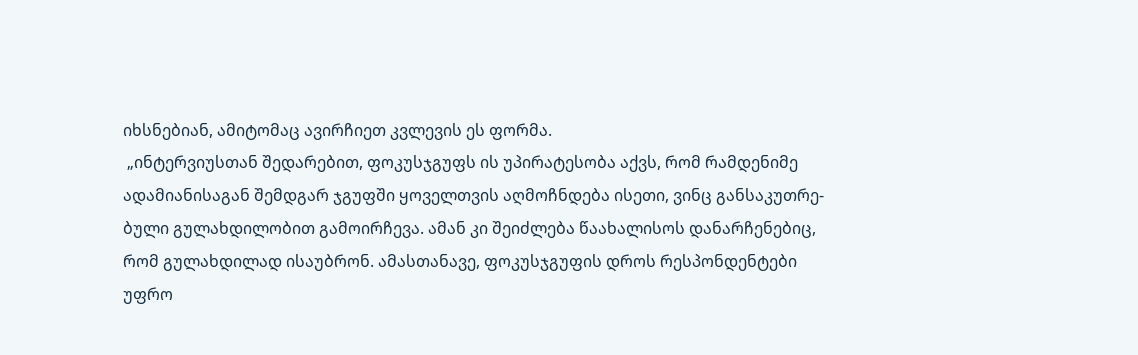იხსნებიან, ამიტომაც ავირჩიეთ კვლევის ეს ფორმა.
 „ინტერვიუსთან შედარებით, ფოკუსჯგუფს ის უპირატესობა აქვს, რომ რამდენიმე
ადამიანისაგან შემდგარ ჯგუფში ყოველთვის აღმოჩნდება ისეთი, ვინც განსაკუთრე-
ბული გულახდილობით გამოირჩევა. ამან კი შეიძლება წაახალისოს დანარჩენებიც,
რომ გულახდილად ისაუბრონ. ამასთანავე, ფოკუსჯგუფის დროს რესპონდენტები
უფრო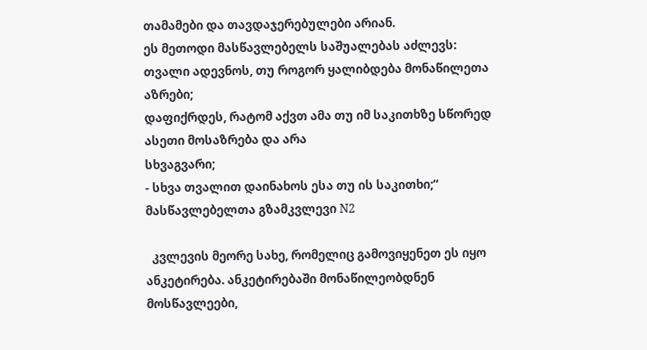თამამები და თავდაჯერებულები არიან.
ეს მეთოდი მასწავლებელს საშუალებას აძლევს:
თვალი ადევნოს, თუ როგორ ყალიბდება მონაწილეთა აზრები;
დაფიქრდეს, რატომ აქვთ ამა თუ იმ საკითხზე სწორედ ასეთი მოსაზრება და არა
სხვაგვარი;
- სხვა თვალით დაინახოს ესა თუ ის საკითხი;“
მასწავლებელთა გზამკვლევი N2

  კვლევის მეორე სახე, რომელიც გამოვიყენეთ ეს იყო ანკეტირება. ანკეტირებაში მონაწილეობდნენ მოსწავლეები,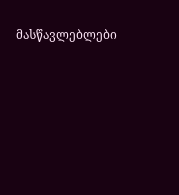მასწავლებლები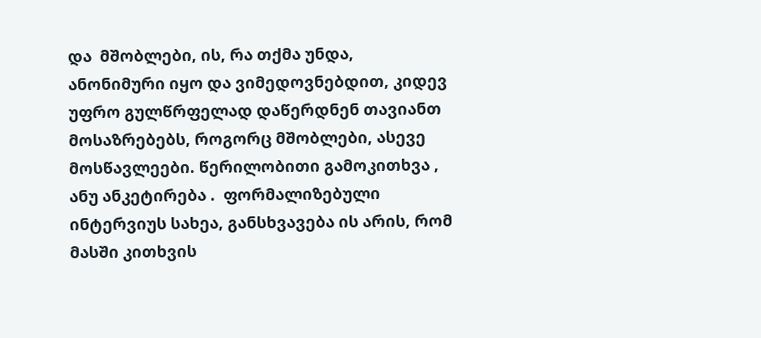და  მშობლები, ის, რა თქმა უნდა, ანონიმური იყო და ვიმედოვნებდით, კიდევ უფრო გულწრფელად დაწერდნენ თავიანთ მოსაზრებებს, როგორც მშობლები, ასევე მოსწავლეები. წერილობითი გამოკითხვა , ანუ ანკეტირება .  ფორმალიზებული ინტერვიუს სახეა, განსხვავება ის არის, რომ მასში კითხვის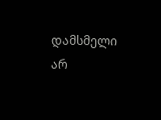დამსმელი არ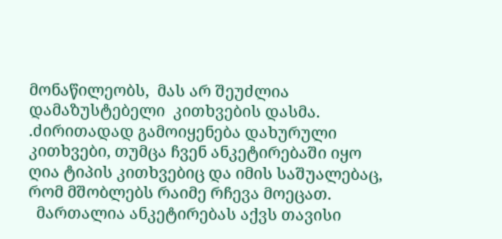მონაწილეობს,  მას არ შეუძლია  დამაზუსტებელი  კითხვების დასმა. .ძირითადად გამოიყენება დახურული კითხვები, თუმცა ჩვენ ანკეტირებაში იყო ღია ტიპის კითხვებიც და იმის საშუალებაც, რომ მშობლებს რაიმე რჩევა მოეცათ.
  მართალია ანკეტირებას აქვს თავისი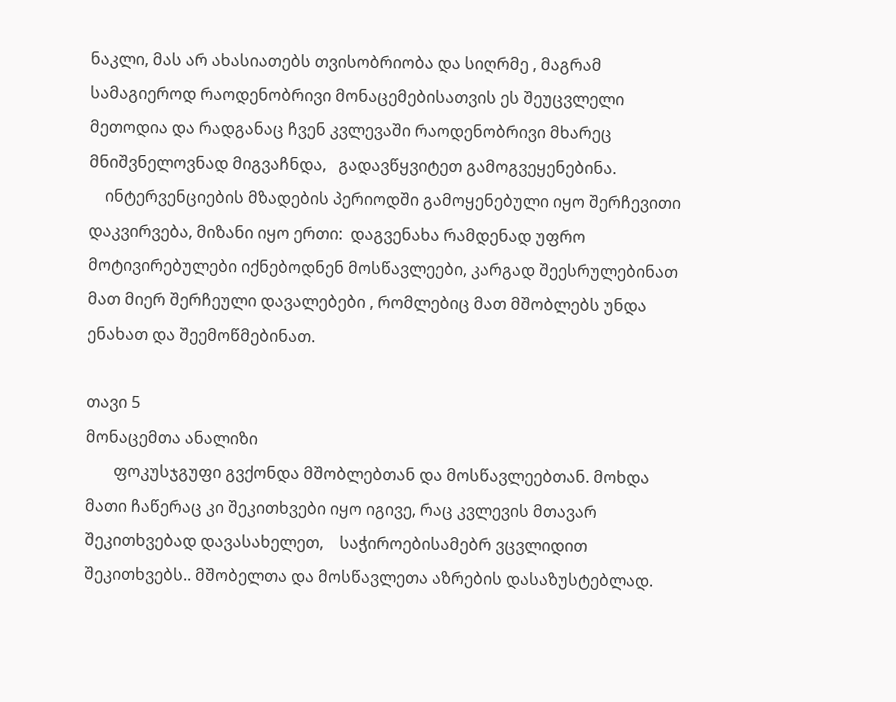ნაკლი, მას არ ახასიათებს თვისობრიობა და სიღრმე , მაგრამ სამაგიეროდ რაოდენობრივი მონაცემებისათვის ეს შეუცვლელი მეთოდია და რადგანაც ჩვენ კვლევაში რაოდენობრივი მხარეც მნიშვნელოვნად მიგვაჩნდა,   გადავწყვიტეთ გამოგვეყენებინა.
    ინტერვენციების მზადების პერიოდში გამოყენებული იყო შერჩევითი დაკვირვება, მიზანი იყო ერთი:  დაგვენახა რამდენად უფრო  მოტივირებულები იქნებოდნენ მოსწავლეები, კარგად შეესრულებინათ მათ მიერ შერჩეული დავალებები , რომლებიც მათ მშობლებს უნდა ენახათ და შეემოწმებინათ.

თავი 5
მონაცემთა ანალიზი
       ფოკუსჯგუფი გვქონდა მშობლებთან და მოსწავლეებთან. მოხდა მათი ჩაწერაც კი შეკითხვები იყო იგივე, რაც კვლევის მთავარ შეკითხვებად დავასახელეთ,    საჭიროებისამებრ ვცვლიდით შეკითხვებს.. მშობელთა და მოსწავლეთა აზრების დასაზუსტებლად.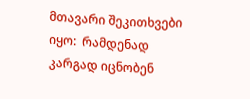მთავარი შეკითხვები იყო:  რამდენად კარგად იცნობენ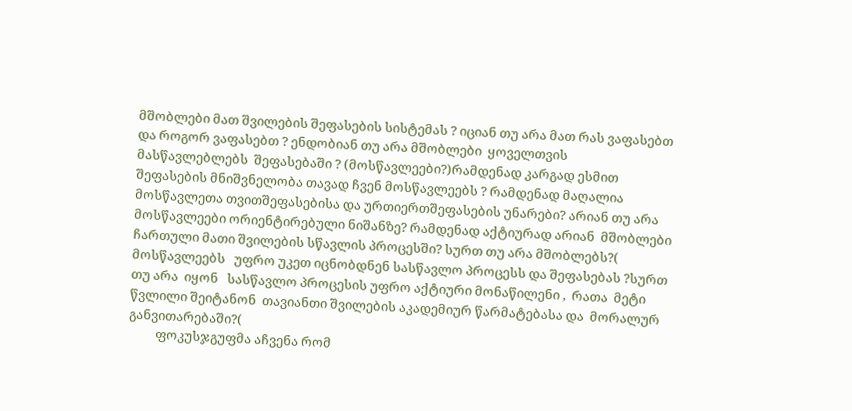მშობლები მათ შვილების შეფასების სისტემას ? იციან თუ არა მათ რას ვაფასებთ  და როგორ ვაფასებთ ? ენდობიან თუ არა მშობლები  ყოველთვის მასწავლებლებს  შეფასებაში ? (მოსწავლეები?)რამდენად კარგად ესმით  შეფასების მნიშვნელობა თავად ჩვენ მოსწავლეებს ? რამდენად მაღალია მოსწავლეთა თვითშეფასებისა და ურთიერთშეფასების უნარები? არიან თუ არა მოსწავლეები ორიენტირებული ნიშანზე? რამდენად აქტიურად არიან  მშობლები ჩართული მათი შვილების სწავლის პროცესში? სურთ თუ არა მშობლებს?( მოსწავლეებს   უფრო უკეთ იცნობდნენ სასწავლო პროცესს და შეფასებას ?სურთ თუ არა  იყონ   სასწავლო პროცესის უფრო აქტიური მონაწილენი ,  რათა  მეტი  წვლილი შეიტანონ  თავიანთი შვილების აკადემიურ წარმატებასა და  მორალურ განვითარებაში?(
         ფოკუსჯგუფმა აჩვენა რომ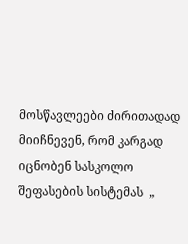მოსწავლეები ძირითადად მიიჩნევენ, რომ კარგად იცნობენ სასკოლო შეფასების სისტემას  „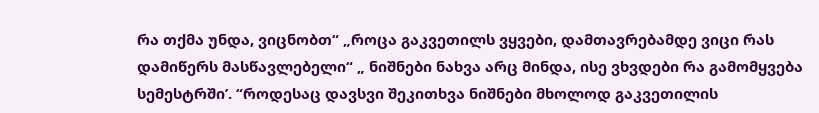რა თქმა უნდა, ვიცნობთ“ „როცა გაკვეთილს ვყვები, დამთავრებამდე ვიცი რას დამიწერს მასწავლებელი“ „ ნიშნები ნახვა არც მინდა, ისე ვხვდები რა გამომყვება სემესტრში’. “როდესაც დავსვი შეკითხვა ნიშნები მხოლოდ გაკვეთილის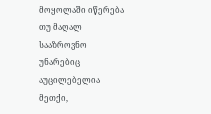მოყოლაში იწერება თუ მაღალ სააზროვნო უნარებიც აუცილებელია მეთქი,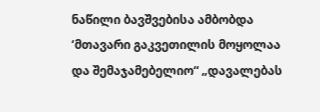ნაწილი ბავშვებისა ამბობდა ‘მთავარი გაკვეთილის მოყოლაა და შემაჯამებელიო“ „დავალებას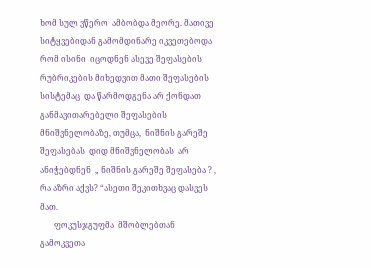ხომ სულ ვწერო  ამბობდა მეორე. მათივე სიტყვებიდან გამომდინარე იკვეთებოდა  რომ ისინი  იცოდნენ ასევე შეფასების რუბრიკების მიხედვით მათი შეფასების სისტემაც  და წარმოდგენა არ ქონდათ განმავითარებელი შეფასების მნიშვნელობაზე, თუმცა,  ნიშნის გარეშე შეფასებას  დიდ მნიშვნელობას  არ ანიჭებდნენ  „ ნიშნის გარეშე შეფასება ? , რა აზრი აქვს? “ასეთი შეკითხვაც დასვეს მათ.
       ფოკუსჯგუფმა  მშობლებთან გამოკვეთა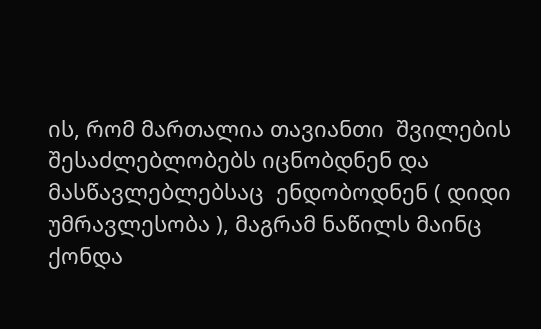ის, რომ მართალია თავიანთი  შვილების შესაძლებლობებს იცნობდნენ და მასწავლებლებსაც  ენდობოდნენ ( დიდი უმრავლესობა ), მაგრამ ნაწილს მაინც ქონდა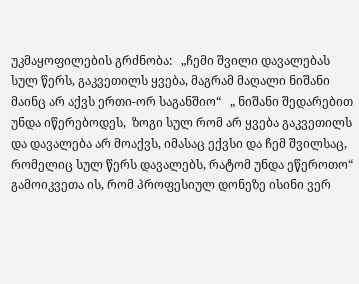უკმაყოფილების გრძნობა:   „ჩემი შვილი დავალებას სულ წერს, გაკვეთილს ყვება, მაგრამ მაღალი ნიშანი მაინც არ აქვს ერთი-ორ საგანშიო“   „ ნიშანი შედარებით უნდა იწერებოდეს,  ზოგი სულ რომ არ ყვება გაკვეთილს და დავალება არ მოაქვს, იმასაც ექვსი და ჩემ შვილსაც, რომელიც სულ წერს დავალებს, რატომ უნდა ეწეროთო“ გამოიკვეთა ის, რომ პროფესიულ დონეზე ისინი ვერ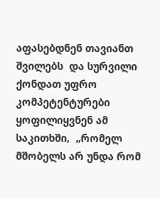აფასებდნენ თავიანთ შვილებს  და სურვილი  ქონდათ უფრო კომპეტენტურები ყოფილიყვნენ ამ საკითხში,  „რომელ მშობელს არ უნდა რომ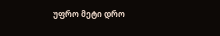უფრო მეტი დრო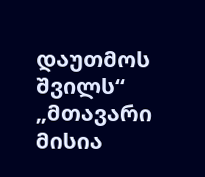დაუთმოს შვილს“ „მთავარი მისია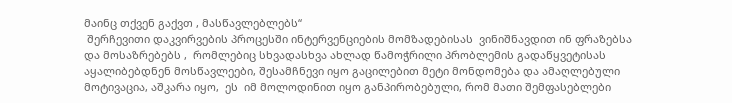მაინც თქვენ გაქვთ , მასწავლებლებს“
 შერჩევითი დაკვირვების პროცესში ინტერვენციების მომზადებისას  ვინიშნავდით ინ ფრაზებსა და მოსაზრებებს ,  რომლებიც სხვადასხვა ახლად წამოჭრილი პრობლემის გადაწყვეტისას აყალიბებდნენ მოსწავლეები, შესამჩნევი იყო გაცილებით მეტი მონდომება და ამაღლებული  მოტივაცია, აშკარა იყო,  ეს  იმ მოლოდინით იყო განპირობებული, რომ მათი შემფასებლები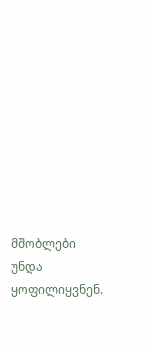მშობლები უნდა ყოფილიყვნენ.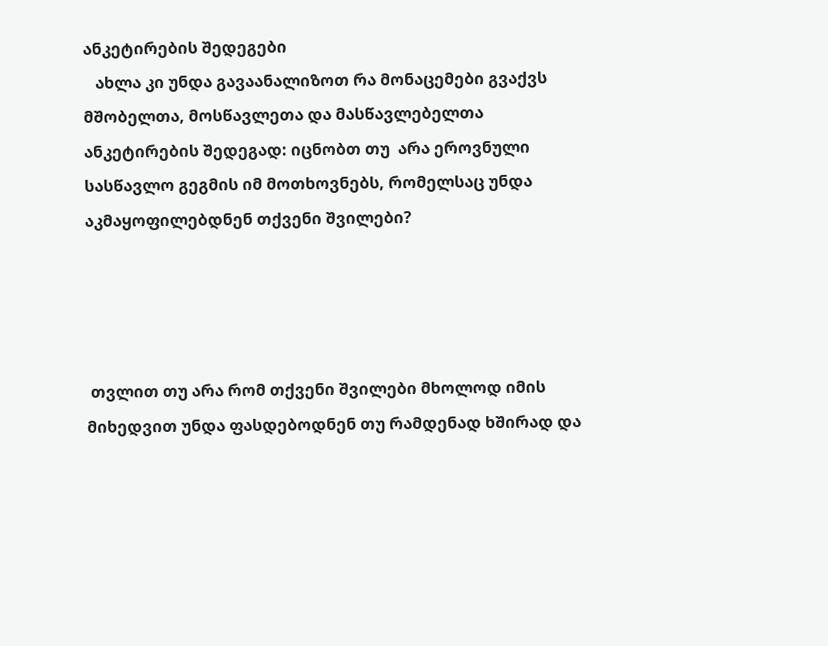ანკეტირების შედეგები
   ახლა კი უნდა გავაანალიზოთ რა მონაცემები გვაქვს მშობელთა, მოსწავლეთა და მასწავლებელთა ანკეტირების შედეგად: იცნობთ თუ  არა ეროვნული სასწავლო გეგმის იმ მოთხოვნებს, რომელსაც უნდა აკმაყოფილებდნენ თქვენი შვილები?




 თვლით თუ არა რომ თქვენი შვილები მხოლოდ იმის მიხედვით უნდა ფასდებოდნენ თუ რამდენად ხშირად და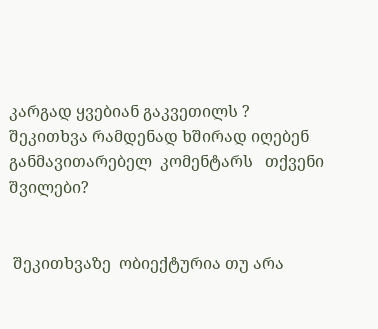კარგად ყვებიან გაკვეთილს ?
შეკითხვა რამდენად ხშირად იღებენ  განმავითარებელ  კომენტარს   თქვენი შვილები?


 შეკითხვაზე  ობიექტურია თუ არა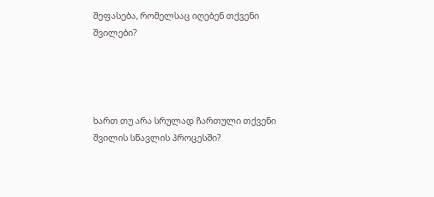შეფასება, რომელსაც იღებენ თქვენი შვილები?




ხართ თუ არა სრულად ჩართული თქვენი შვილის სწავლის პროცესში?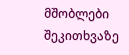მშობლები შეკითხვაზე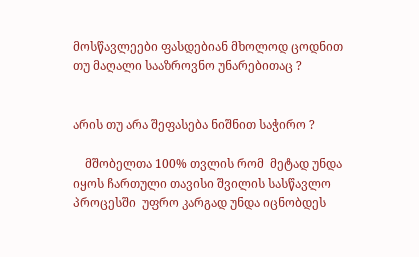მოსწავლეები ფასდებიან მხოლოდ ცოდნით თუ მაღალი სააზროვნო უნარებითაც ?


არის თუ არა შეფასება ნიშნით საჭირო ?

    მშობელთა 100% თვლის რომ  მეტად უნდა იყოს ჩართული თავისი შვილის სასწავლო პროცესში  უფრო კარგად უნდა იცნობდეს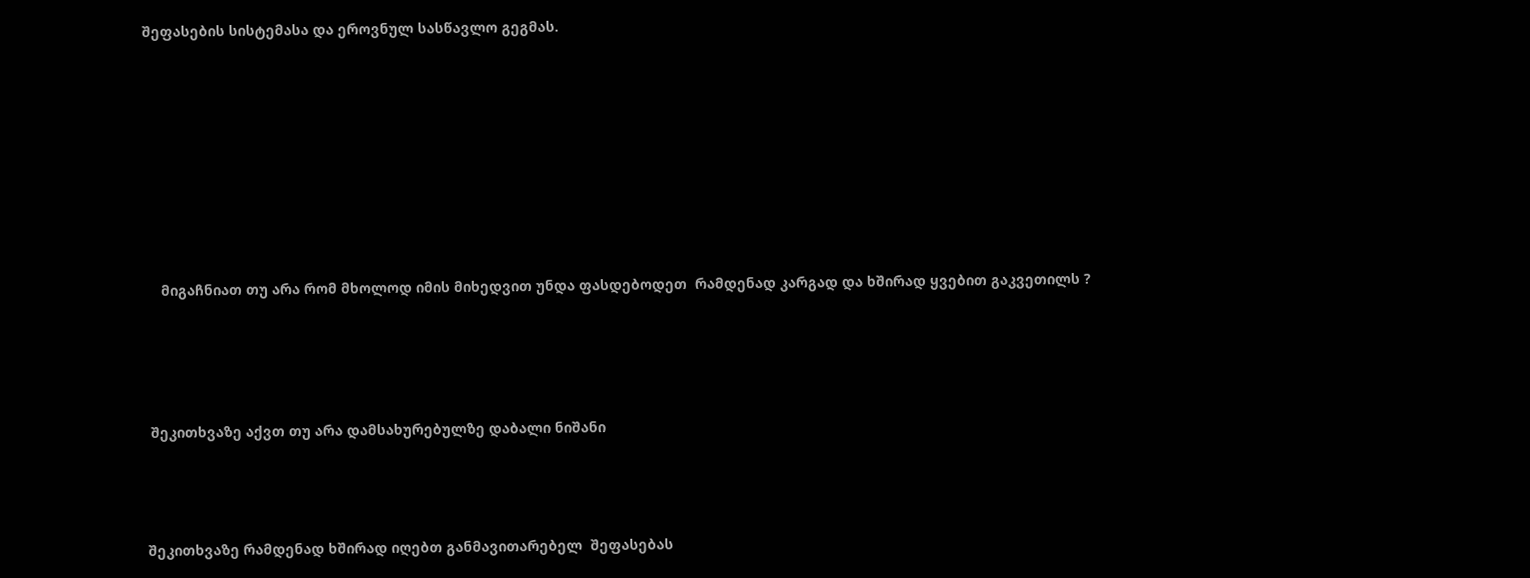შეფასების სისტემასა და ეროვნულ სასწავლო გეგმას.










    მიგაჩნიათ თუ არა რომ მხოლოდ იმის მიხედვით უნდა ფასდებოდეთ  რამდენად კარგად და ხშირად ყვებით გაკვეთილს ?





 შეკითხვაზე აქვთ თუ არა დამსახურებულზე დაბალი ნიშანი




შეკითხვაზე რამდენად ხშირად იღებთ განმავითარებელ  შეფასებას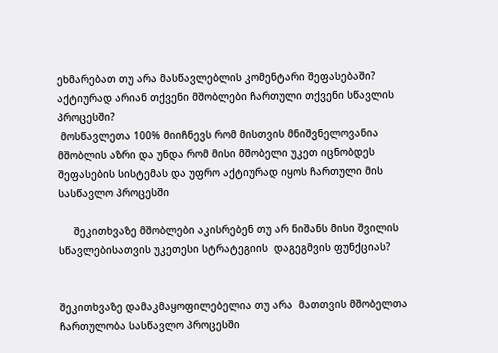ეხმარებათ თუ არა მასწავლებლის კომენტარი შეფასებაში?
აქტიურად არიან თქვენი მშობლები ჩართული თქვენი სწავლის პროცესში?
 მოსწავლეთა 100% მიიჩნევს რომ მისთვის მნიშვნელოვანია მშობლის აზრი და უნდა რომ მისი მშობელი უკეთ იცნობდეს შეფასების სისტემას და უფრო აქტიურად იყოს ჩართული მის სასწავლო პროცესში

     შეკითხვაზე მშობლები აკისრებენ თუ არ ნიშანს მისი შვილის სწავლებისათვის უკეთესი სტრატეგიის  დაგეგმვის ფუნქციას?


შეკითხვაზე დამაკმაყოფილებელია თუ არა  მათთვის მშობელთა ჩართულობა სასწავლო პროცესში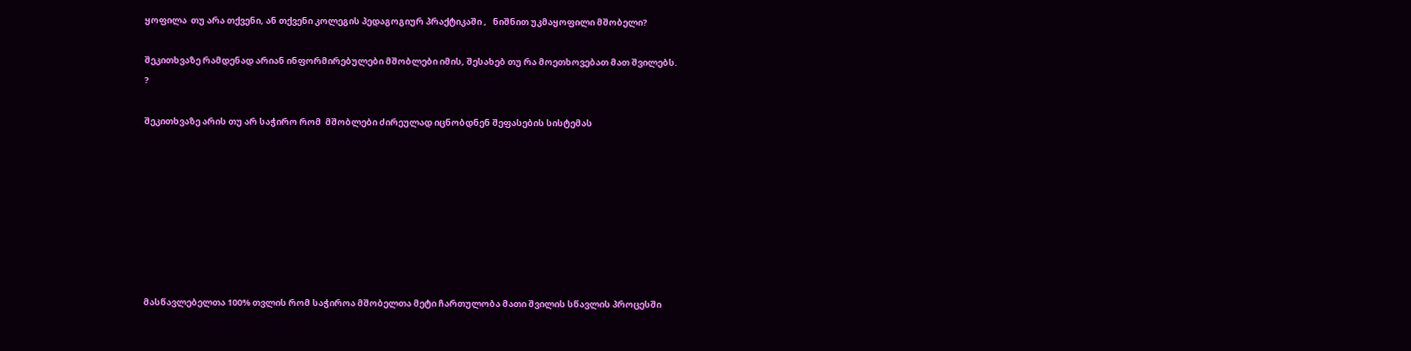ყოფილა  თუ არა თქვენი, ან თქვენი კოლეგის პედაგოგიურ პრაქტიკაში ,   ნიშნით უკმაყოფილი მშობელი?

შეკითხვაზე რამდენად არიან ინფორმირებულები მშობლები იმის, შესახებ თუ რა მოეთხოვებათ მათ შვილებს.
?

შეკითხვაზე არის თუ არ საჭირო რომ  მშობლები ძირეულად იცნობდნენ შეფასების სისტემას








მასწავლებელთა 100% თვლის რომ საჭიროა მშობელთა მეტი ჩართულობა მათი შვილის სწავლის პროცესში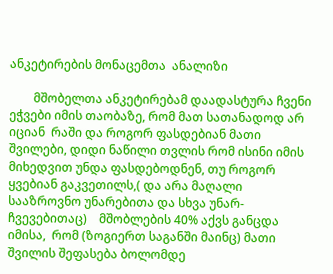ანკეტირების მონაცემთა  ანალიზი

        მშობელთა ანკეტირებამ დაადასტურა ჩვენი ეჭვები იმის თაობაზე, რომ მათ სათანადოდ არ იციან  რაში და როგორ ფასდებიან მათი შვილები, დიდი ნაწილი თვლის რომ ისინი იმის მიხედვით უნდა ფასდებოდნენ, თუ როგორ ყვებიან გაკვეთილს,( და არა მაღალი სააზროვნო უნარებითა და სხვა უნარ- ჩვევებითაც)    მშობლების 40% აქვს განცდა იმისა,  რომ (ზოგიერთ საგანში მაინც) მათი შვილის შეფასება ბოლომდე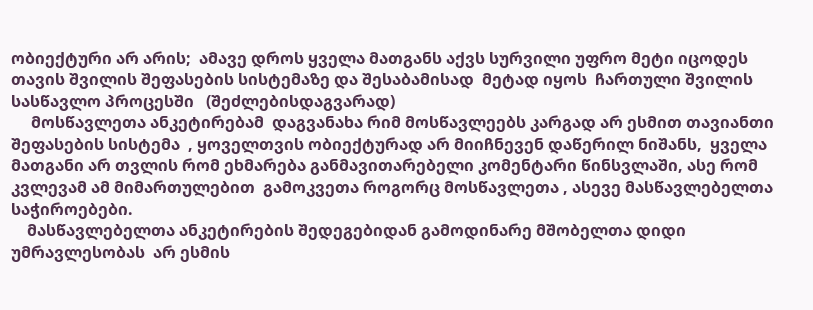ობიექტური არ არის;  ამავე დროს ყველა მათგანს აქვს სურვილი უფრო მეტი იცოდეს თავის შვილის შეფასების სისტემაზე და შესაბამისად  მეტად იყოს  ჩართული შვილის სასწავლო პროცესში   (შეძლებისდაგვარად)
     მოსწავლეთა ანკეტირებამ  დაგვანახა რიმ მოსწავლეებს კარგად არ ესმით თავიანთი შეფასების სისტემა  , ყოველთვის ობიექტურად არ მიიჩნევენ დაწერილ ნიშანს,  ყველა მათგანი არ თვლის რომ ეხმარება განმავითარებელი კომენტარი წინსვლაში, ასე რომ კვლევამ ამ მიმართულებით  გამოკვეთა როგორც მოსწავლეთა , ასევე მასწავლებელთა საჭიროებები.
    მასწავლებელთა ანკეტირების შედეგებიდან გამოდინარე მშობელთა დიდი უმრავლესობას  არ ესმის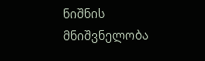ნიშნის მნიშვნელობა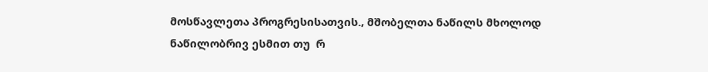მოსწავლეთა პროგრესისათვის., მშობელთა ნაწილს მხოლოდ ნაწილობრივ ესმით თუ  რ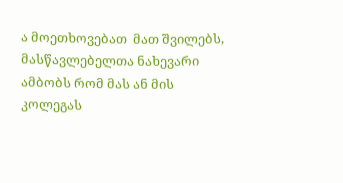ა მოეთხოვებათ  მათ შვილებს,   მასწავლებელთა ნახევარი ამბობს რომ მას ან მის კოლეგას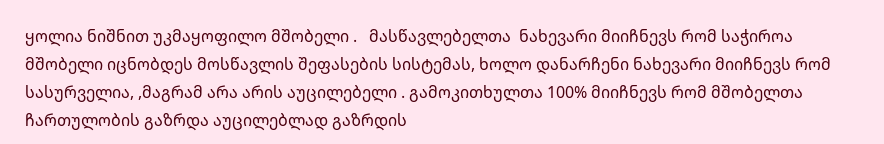ყოლია ნიშნით უკმაყოფილო მშობელი .   მასწავლებელთა  ნახევარი მიიჩნევს რომ საჭიროა მშობელი იცნობდეს მოსწავლის შეფასების სისტემას, ხოლო დანარჩენი ნახევარი მიიჩნევს რომ სასურველია, ,მაგრამ არა არის აუცილებელი . გამოკითხულთა 100% მიიჩნევს რომ მშობელთა ჩართულობის გაზრდა აუცილებლად გაზრდის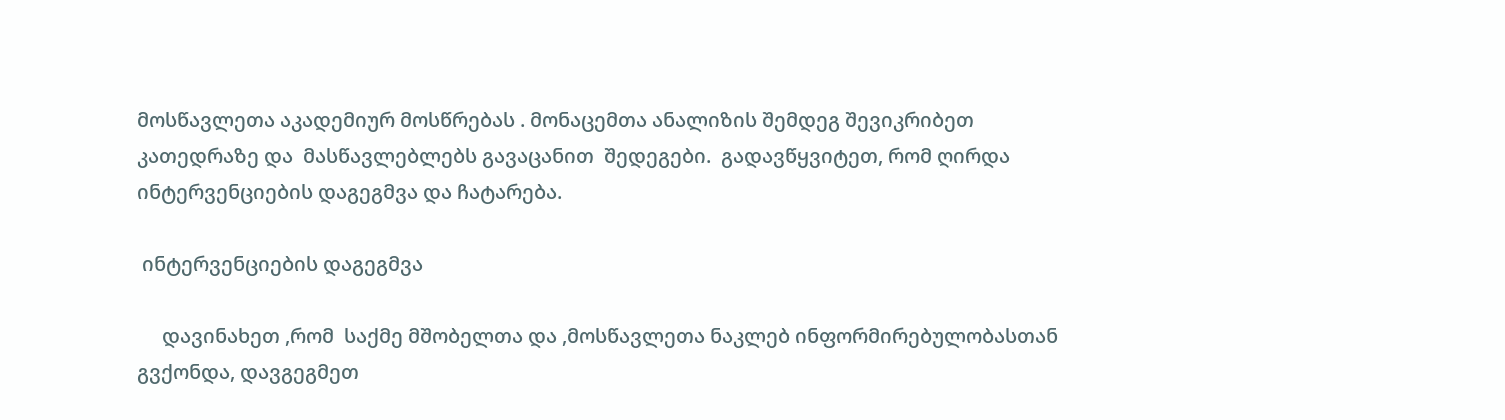მოსწავლეთა აკადემიურ მოსწრებას . მონაცემთა ანალიზის შემდეგ შევიკრიბეთ კათედრაზე და  მასწავლებლებს გავაცანით  შედეგები.  გადავწყვიტეთ, რომ ღირდა ინტერვენციების დაგეგმვა და ჩატარება.

 ინტერვენციების დაგეგმვა

     დავინახეთ ,რომ  საქმე მშობელთა და ,მოსწავლეთა ნაკლებ ინფორმირებულობასთან გვქონდა, დავგეგმეთ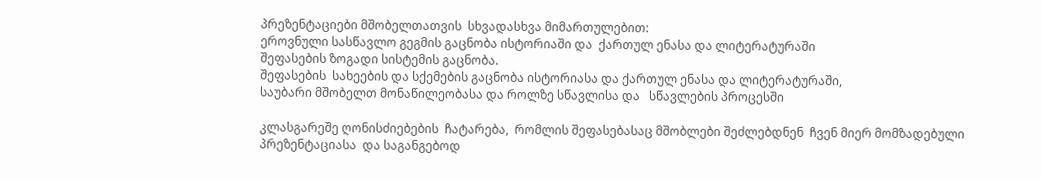პრეზენტაციები მშობელთათვის  სხვადასხვა მიმართულებით:
ეროვნული სასწავლო გეგმის გაცნობა ისტორიაში და  ქართულ ენასა და ლიტერატურაში
შეფასების ზოგადი სისტემის გაცნობა.
შეფასების  სახეების და სქემების გაცნობა ისტორიასა და ქართულ ენასა და ლიტერატურაში,
საუბარი მშობელთ მონაწილეობასა და როლზე სწავლისა და   სწავლების პროცესში

კლასგარეშე ღონისძიებების  ჩატარება,  რომლის შეფასებასაც მშობლები შეძლებდნენ  ჩვენ მიერ მომზადებული პრეზენტაციასა  და საგანგებოდ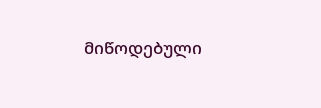მიწოდებული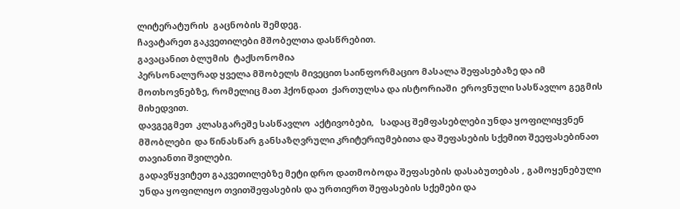ლიტერატურის  გაცნობის შემდეგ.
ჩავატარეთ გაკვეთილები მშობელთა დასწრებით.
გავაცანით ბლუმის  ტაქსონომია
პერსონალურად ყველა მშობელს მივეცით საინფორმაციო მასალა შეფასებაზე და იმ მოთხოვნებზე, რომელიც მათ ჰქონდათ  ქართულსა და ისტორიაში  ეროვნული სასწავლო გეგმის მიხედვით.
დავგეგმეთ  კლასგარეშე სასწავლო  აქტივობები,   სადაც შემფასებლები უნდა ყოფილიყვნენ მშობლები  და წინასწარ განსაზღვრული კრიტერიუმებითა და შეფასების სქემით შეეფასებინათ თავიანთი შვილები.
გადავწყვიტეთ გაკვეთილებზე მეტი დრო დათმობოდა შეფასების დასაბუთებას , გამოყენებული უნდა ყოფილიყო თვითშეფასების და ურთიერთ შეფასების სქემები და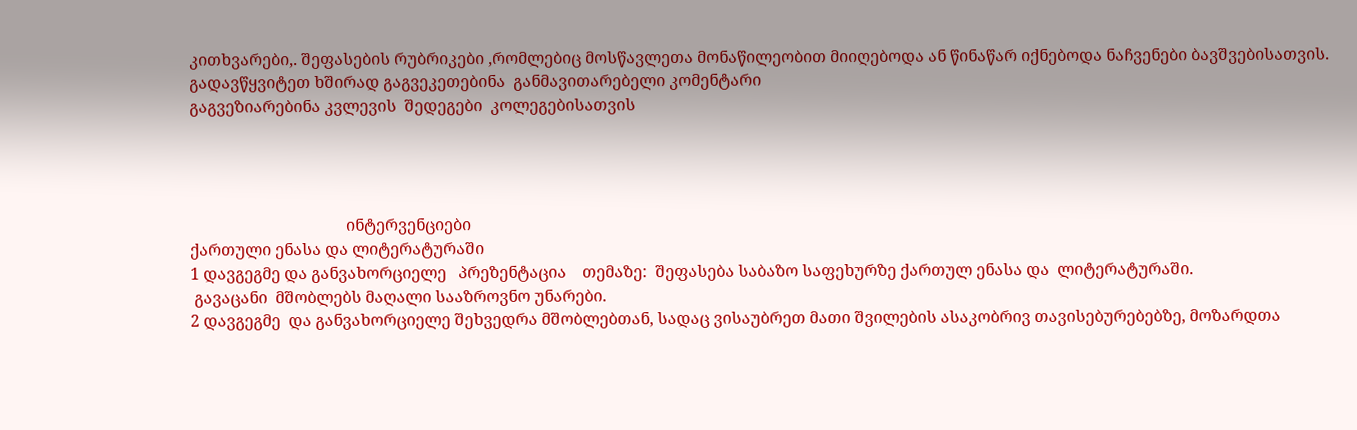კითხვარები,. შეფასების რუბრიკები ,რომლებიც მოსწავლეთა მონაწილეობით მიიღებოდა ან წინაწარ იქნებოდა ნაჩვენები ბავშვებისათვის.
გადავწყვიტეთ ხშირად გაგვეკეთებინა  განმავითარებელი კომენტარი
გაგვეზიარებინა კვლევის  შედეგები  კოლეგებისათვის




                                       ინტერვენციები
ქართული ენასა და ლიტერატურაში
1 დავგეგმე და განვახორციელე   პრეზენტაცია    თემაზე:  შეფასება საბაზო საფეხურზე ქართულ ენასა და  ლიტერატურაში.
 გავაცანი  მშობლებს მაღალი სააზროვნო უნარები.
2 დავგეგმე  და განვახორციელე შეხვედრა მშობლებთან, სადაც ვისაუბრეთ მათი შვილების ასაკობრივ თავისებურებებზე, მოზარდთა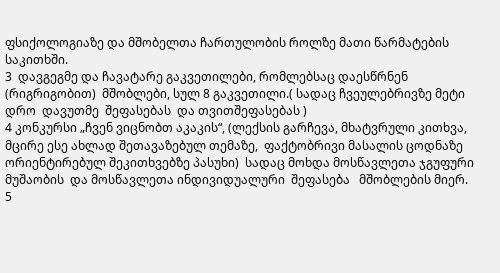ფსიქოლოგიაზე და მშობელთა ჩართულობის როლზე მათი წარმატების საკითხში.
3  დავგეგმე და ჩავატარე გაკვეთილები, რომლებსაც დაესწრნენ (რიგრიგობით)  მშობლები, სულ 8 გაკვეთილი.( სადაც ჩვეულებრივზე მეტი  დრო  დავუთმე  შეფასებას  და თვითშეფასებას )
4 კონკურსი „ჩვენ ვიცნობთ აკაკის“, (ლექსის გარჩევა, მხატვრული კითხვა, მცირე ესე ახლად შეთავაზებულ თემაზე,  ფაქტობრივი მასალის ცოდნაზე ორიენტირებულ შეკითხვებზე პასუხი)  სადაც მოხდა მოსწავლეთა ჯგუფური მუშაობის  და მოსწავლეთა ინდივიდუალური  შეფასება   მშობლების მიერ.
5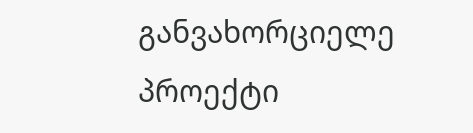განვახორციელე  პროექტი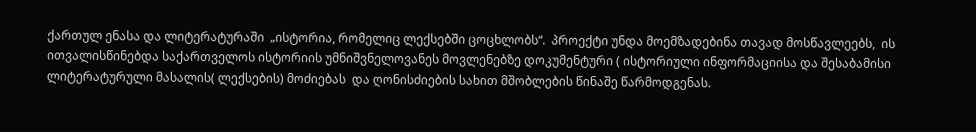ქართულ ენასა და ლიტერატურაში  „ისტორია, რომელიც ლექსებში ცოცხლობს“.  პროექტი უნდა მოემზადებინა თავად მოსწავლეებს,  ის ითვალისწინებდა საქართველოს ისტორიის უმნიშვნელოვანეს მოვლენებზე დოკუმენტური ( ისტორიული ინფორმაციისა და შესაბამისი ლიტერატურული მასალის( ლექსების) მოძიებას  და ღონისძიების სახით მშობლების წინაშე წარმოდგენას.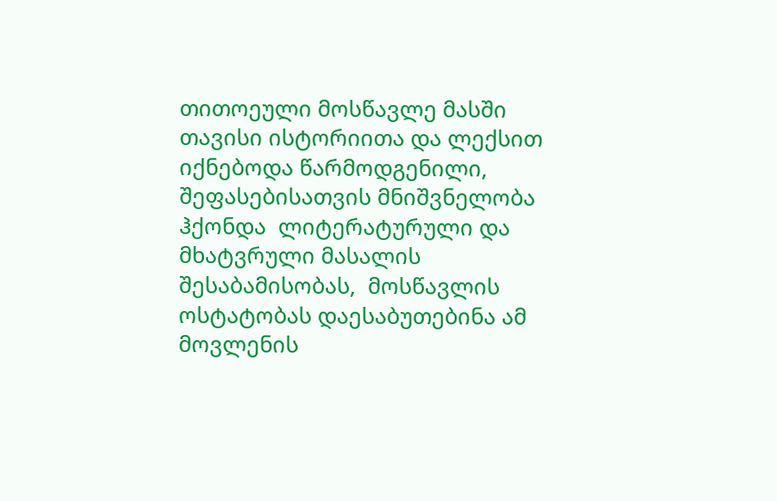თითოეული მოსწავლე მასში თავისი ისტორიითა და ლექსით იქნებოდა წარმოდგენილი, შეფასებისათვის მნიშვნელობა ჰქონდა  ლიტერატურული და მხატვრული მასალის შესაბამისობას,  მოსწავლის ოსტატობას დაესაბუთებინა ამ მოვლენის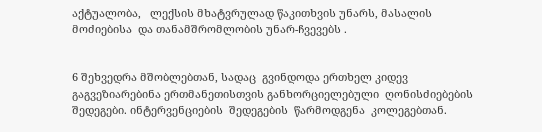აქტუალობა,   ლექსის მხატვრულად წაკითხვის უნარს, მასალის მოძიებისა  და თანამშრომლობის უნარ-ჩვევებს .


6 შეხვედრა მშობლებთან, სადაც  გვინდოდა ერთხელ კიდევ გაგვეზიარებინა ერთმანეთისთვის განხორციელებული  ღონისძიებების შედეგები. ინტერვენციების  შედეგების  წარმოდგენა  კოლეგებთან.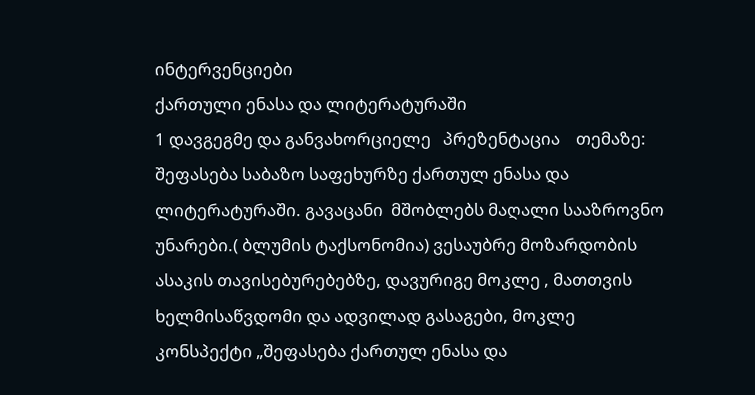ინტერვენციები
ქართული ენასა და ლიტერატურაში
1 დავგეგმე და განვახორციელე   პრეზენტაცია    თემაზე:  შეფასება საბაზო საფეხურზე ქართულ ენასა და  ლიტერატურაში. გავაცანი  მშობლებს მაღალი სააზროვნო უნარები.( ბლუმის ტაქსონომია) ვესაუბრე მოზარდობის ასაკის თავისებურებებზე, დავურიგე მოკლე , მათთვის ხელმისაწვდომი და ადვილად გასაგები, მოკლე კონსპექტი „შეფასება ქართულ ენასა და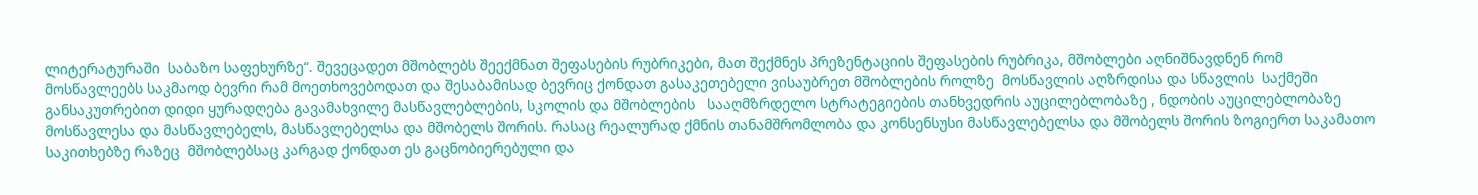ლიტერატურაში  საბაზო საფეხურზე“. შევეცადეთ მშობლებს შეექმნათ შეფასების რუბრიკები, მათ შექმნეს პრეზენტაციის შეფასების რუბრიკა, მშობლები აღნიშნავდნენ რომ მოსწავლეებს საკმაოდ ბევრი რამ მოეთხოვებოდათ და შესაბამისად ბევრიც ქონდათ გასაკეთებელი ვისაუბრეთ მშობლების როლზე  მოსწავლის აღზრდისა და სწავლის  საქმეში  განსაკუთრებით დიდი ყურადღება გავამახვილე მასწავლებლების, სკოლის და მშობლების   სააღმზრდელო სტრატეგიების თანხვედრის აუცილებლობაზე , ნდობის აუცილებლობაზე მოსწავლესა და მასწავლებელს, მასწავლებელსა და მშობელს შორის. რასაც რეალურად ქმნის თანამშრომლობა და კონსენსუსი მასწავლებელსა და მშობელს შორის ზოგიერთ საკამათო საკითხებზე რაზეც  მშობლებსაც კარგად ქონდათ ეს გაცნობიერებული და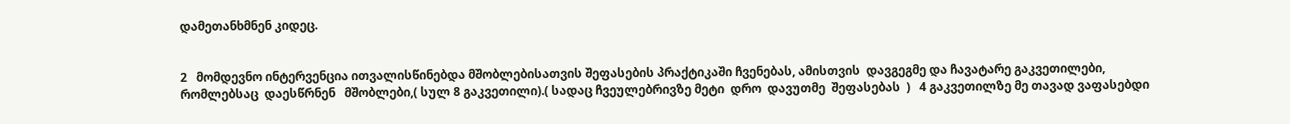დამეთანხმნენ კიდეც.


2   მომდევნო ინტერვენცია ითვალისწინებდა მშობლებისათვის შეფასების პრაქტიკაში ჩვენებას, ამისთვის  დავგეგმე და ჩავატარე გაკვეთილები, რომლებსაც  დაესწრნენ   მშობლები,( სულ 8 გაკვეთილი).( სადაც ჩვეულებრივზე მეტი  დრო  დავუთმე  შეფასებას  )   4 გაკვეთილზე მე თავად ვაფასებდი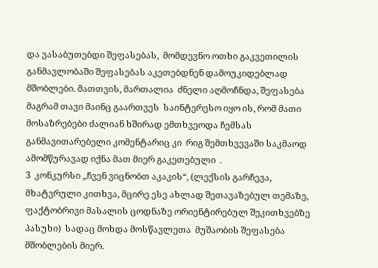და ვასაბუთებდი შეფასებას,  მომდევნო ოთხი გაკვეთილის განმავლობაში შეფასებას აკეთებდნენ დამოუკიდებლად მშობლები. მათთვის, მართალია  ძნელი აღმოჩნდა, შეფასება მაგრამ თავი მაინც გაართვეს  საინტერესო იყო ის, რომ მათი მოსაზრებები ძალიან ხშირად ემთხვეოდა ჩემსას  განმავითარებელი კომენტარიც კი  რიგ შემთხვევაში საკმაოდ ამომწურავად იქნა მათ მიერ გაკეთებული  .
3  კონკურსი „ჩვენ ვიცნობთ აკაკის“, (ლექსის გარჩევა, მხატვრული კითხვა, მცირე ესე ახლად შეთავაზებულ თემაზე,  ფაქტობრივი მასალის ცოდნაზე ორიენტირებულ შეკითხვებზე პასუხი)  სადაც მოხდა მოსწავლეთა  მუშაობის შეფასება   მშობლების მიერ.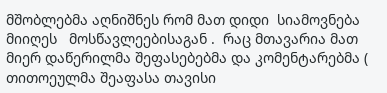მშობლებმა აღნიშნეს რომ მათ დიდი  სიამოვნება მიიღეს   მოსწავლეებისაგან .  რაც მთავარია მათ მიერ დაწერილმა შეფასებებმა და კომენტარებმა ( თითოეულმა შეაფასა თავისი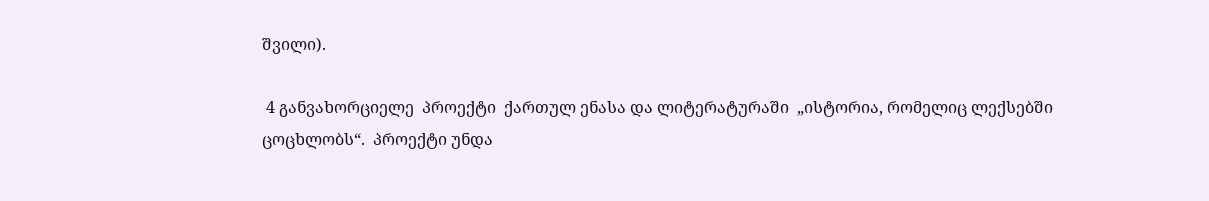შვილი).

 4 განვახორციელე  პროექტი  ქართულ ენასა და ლიტერატურაში  „ისტორია, რომელიც ლექსებში ცოცხლობს“.  პროექტი უნდა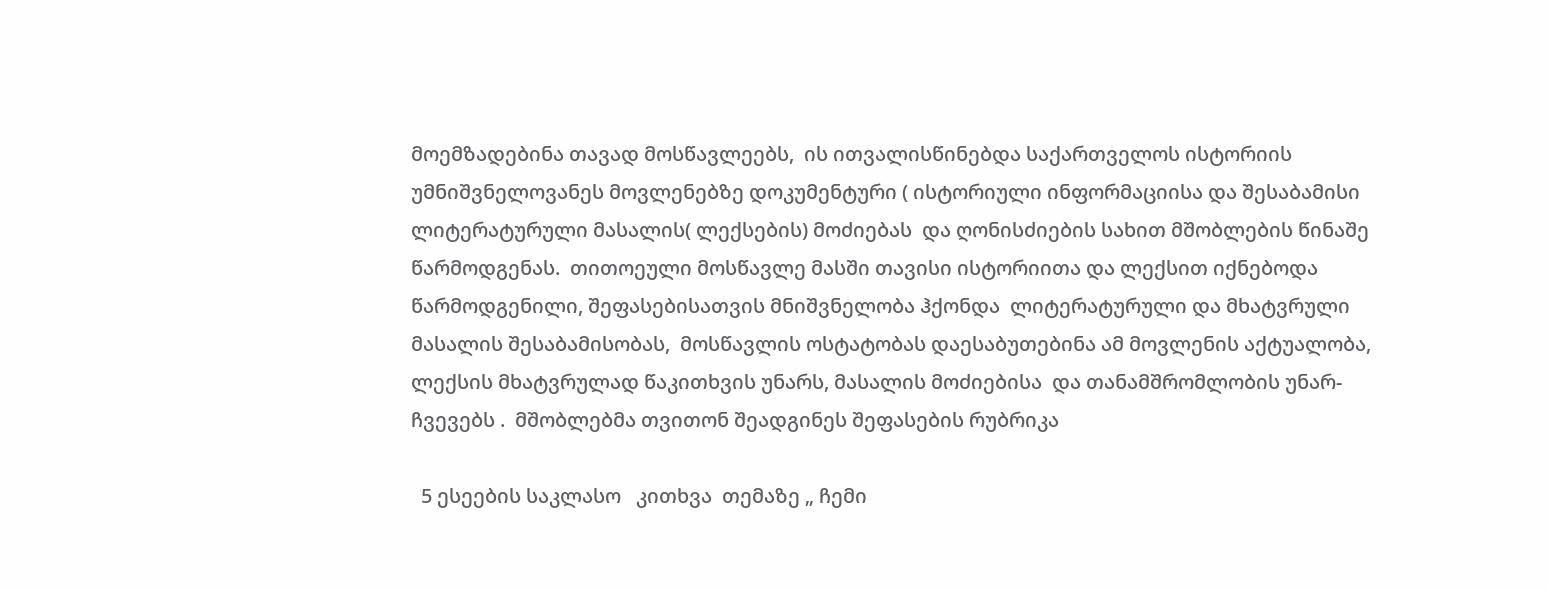მოემზადებინა თავად მოსწავლეებს,  ის ითვალისწინებდა საქართველოს ისტორიის უმნიშვნელოვანეს მოვლენებზე დოკუმენტური ( ისტორიული ინფორმაციისა და შესაბამისი ლიტერატურული მასალის( ლექსების) მოძიებას  და ღონისძიების სახით მშობლების წინაშე წარმოდგენას.  თითოეული მოსწავლე მასში თავისი ისტორიითა და ლექსით იქნებოდა წარმოდგენილი, შეფასებისათვის მნიშვნელობა ჰქონდა  ლიტერატურული და მხატვრული მასალის შესაბამისობას,  მოსწავლის ოსტატობას დაესაბუთებინა ამ მოვლენის აქტუალობა,   ლექსის მხატვრულად წაკითხვის უნარს, მასალის მოძიებისა  და თანამშრომლობის უნარ-ჩვევებს .  მშობლებმა თვითონ შეადგინეს შეფასების რუბრიკა

  5 ესეების საკლასო   კითხვა  თემაზე „ ჩემი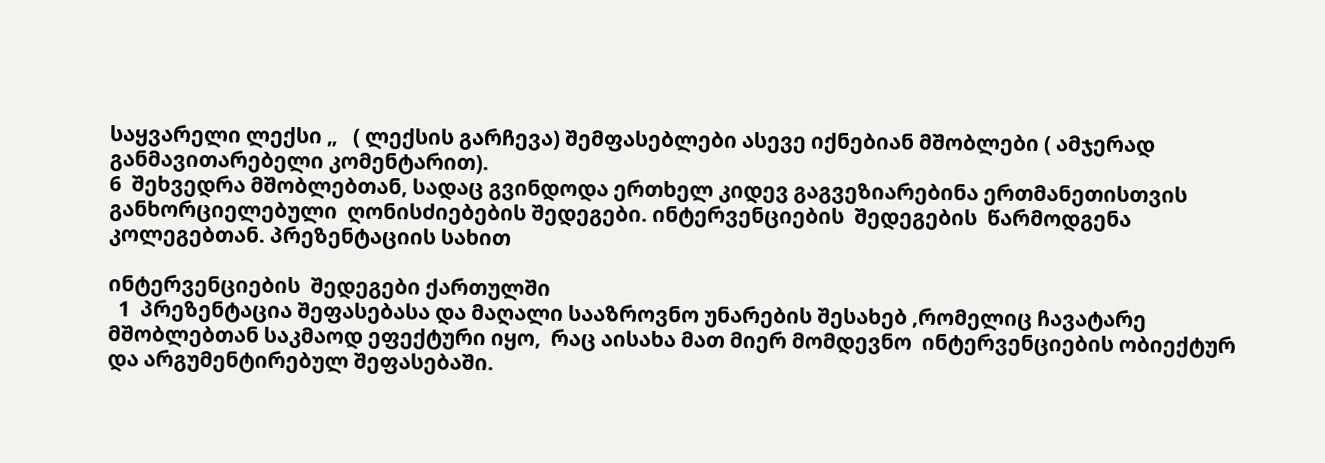საყვარელი ლექსი „   ( ლექსის გარჩევა) შემფასებლები ასევე იქნებიან მშობლები ( ამჯერად განმავითარებელი კომენტარით).
6  შეხვედრა მშობლებთან, სადაც გვინდოდა ერთხელ კიდევ გაგვეზიარებინა ერთმანეთისთვის განხორციელებული  ღონისძიებების შედეგები. ინტერვენციების  შედეგების  წარმოდგენა  კოლეგებთან. პრეზენტაციის სახით

ინტერვენციების  შედეგები ქართულში
  1  პრეზენტაცია შეფასებასა და მაღალი სააზროვნო უნარების შესახებ ,რომელიც ჩავატარე მშობლებთან საკმაოდ ეფექტური იყო,  რაც აისახა მათ მიერ მომდევნო  ინტერვენციების ობიექტურ  და არგუმენტირებულ შეფასებაში.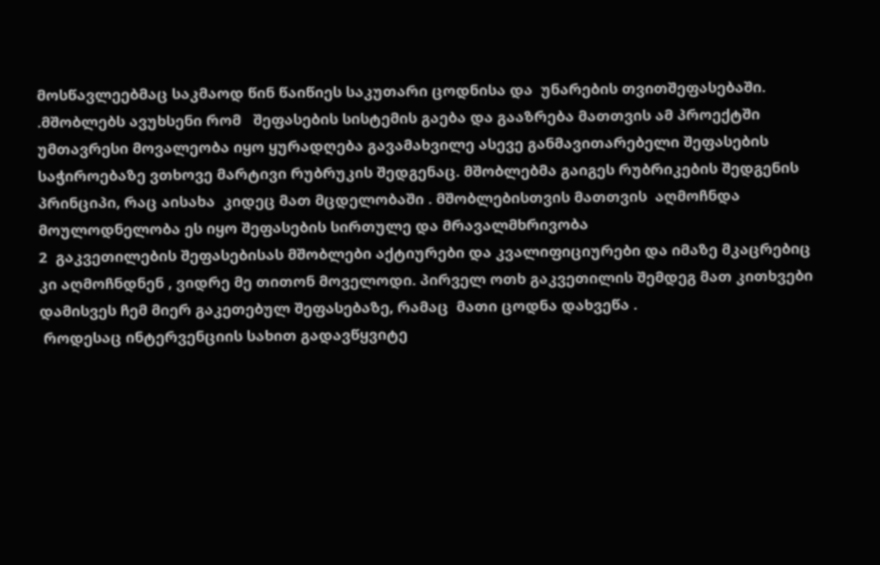მოსწავლეებმაც საკმაოდ წინ წაიწიეს საკუთარი ცოდნისა და  უნარების თვითშეფასებაში. .მშობლებს ავუხსენი რომ   შეფასების სისტემის გაება და გააზრება მათთვის ამ პროექტში უმთავრესი მოვალეობა იყო ყურადღება გავამახვილე ასევე განმავითარებელი შეფასების საჭიროებაზე ვთხოვე მარტივი რუბრუკის შედგენაც. მშობლებმა გაიგეს რუბრიკების შედგენის პრინციპი, რაც აისახა  კიდეც მათ მცდელობაში . მშობლებისთვის მათთვის  აღმოჩნდა მოულოდნელობა ეს იყო შეფასების სირთულე და მრავალმხრივობა
2  გაკვეთილების შეფასებისას მშობლები აქტიურები და კვალიფიციურები და იმაზე მკაცრებიც კი აღმოჩნდნენ , ვიდრე მე თითონ მოველოდი. პირველ ოთხ გაკვეთილის შემდეგ მათ კითხვები დამისვეს ჩემ მიერ გაკეთებულ შეფასებაზე, რამაც  მათი ცოდნა დახვეწა .
 როდესაც ინტერვენციის სახით გადავწყვიტე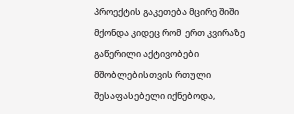პროექტის გაკეთება მცირე შიში მქონდა კიდეც რომ  ერთ კვირაზე გაწერილი აქტივობები მშობლებისთვის რთული შესაფასებელი იქნებოდა,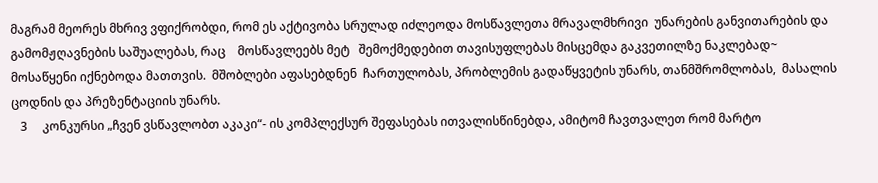მაგრამ მეორეს მხრივ ვფიქრობდი, რომ ეს აქტივობა სრულად იძლეოდა მოსწავლეთა მრავალმხრივი  უნარების განვითარების და გამომჟღავნების საშუალებას, რაც    მოსწავლეებს მეტ   შემოქმედებით თავისუფლებას მისცემდა გაკვეთილზე ნაკლებად~ მოსაწყენი იქნებოდა მათთვის.  მშობლები აფასებდნენ  ჩართულობას, პრობლემის გადაწყვეტის უნარს, თანმშრომლობას,  მასალის ცოდნის და პრეზენტაციის უნარს.
   3     კონკურსი „ჩვენ ვსწავლობთ აკაკი“- ის კომპლექსურ შეფასებას ითვალისწინებდა, ამიტომ ჩავთვალეთ რომ მარტო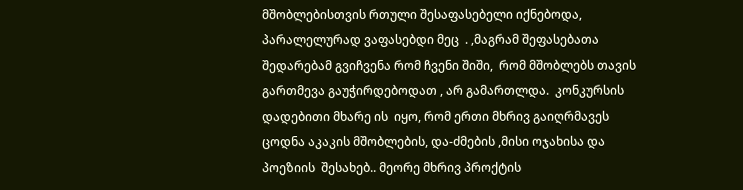მშობლებისთვის რთული შესაფასებელი იქნებოდა,  პარალელურად ვაფასებდი მეც  . ,მაგრამ შეფასებათა    შედარებამ გვიჩვენა რომ ჩვენი შიში,  რომ მშობლებს თავის გართმევა გაუჭირდებოდათ , არ გამართლდა.  კონკურსის დადებითი მხარე ის  იყო, რომ ერთი მხრივ გაიღრმავეს ცოდნა აკაკის მშობლების, და-ძმების ,მისი ოჯახისა და  პოეზიის  შესახებ.. მეორე მხრივ პროქტის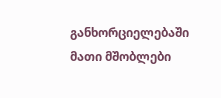განხორციელებაში მათი მშობლები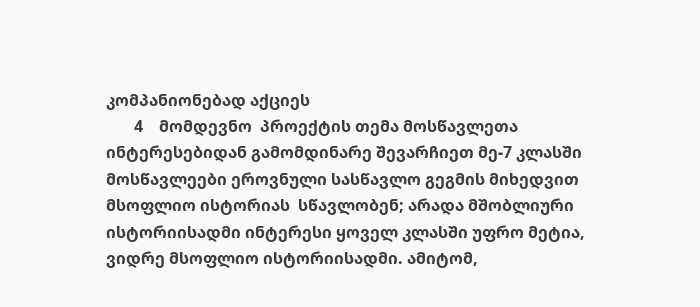კომპანიონებად აქციეს
       4    მომდევნო  პროექტის თემა მოსწავლეთა ინტერესებიდან გამომდინარე შევარჩიეთ მე-7 კლასში მოსწავლეები ეროვნული სასწავლო გეგმის მიხედვით მსოფლიო ისტორიას  სწავლობენ; არადა მშობლიური ისტორიისადმი ინტერესი ყოველ კლასში უფრო მეტია, ვიდრე მსოფლიო ისტორიისადმი. ამიტომ,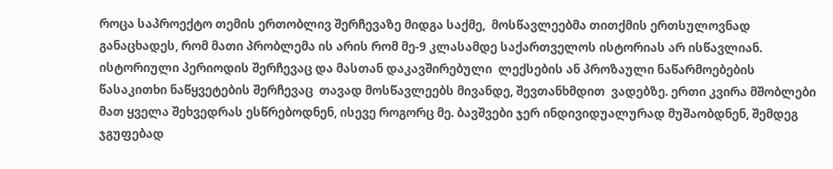როცა საპროექტო თემის ერთობლივ შერჩევაზე მიდგა საქმე,  მოსწავლეებმა თითქმის ერთსულოვნად განაცხადეს, რომ მათი პრობლემა ის არის რომ მე-9 კლასამდე საქართველოს ისტორიას არ ისწავლიან. ისტორიული პერიოდის შერჩევაც და მასთან დაკავშირებული  ლექსების ან პროზაული ნაწარმოებების წასაკითხი ნაწყვეტების შერჩევაც  თავად მოსწავლეებს მივანდე, შევთანხმდით  ვადებზე. ერთი კვირა მშობლები მათ ყველა შეხვედრას ესწრებოდნენ, ისევე როგორც მე. ბავშვები ჯერ ინდივიდუალურად მუშაობდნენ, შემდეგ ჯგუფებად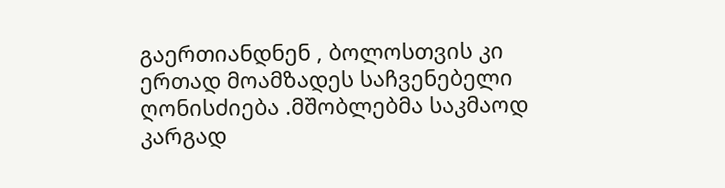გაერთიანდნენ , ბოლოსთვის კი ერთად მოამზადეს საჩვენებელი ღონისძიება .მშობლებმა საკმაოდ კარგად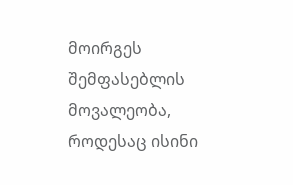მოირგეს შემფასებლის მოვალეობა, როდესაც ისინი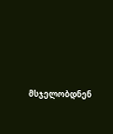მსჯელობდნენ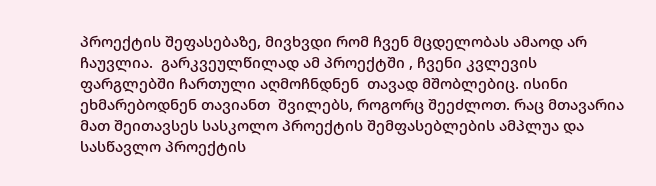პროექტის შეფასებაზე, მივხვდი რომ ჩვენ მცდელობას ამაოდ არ ჩაუვლია.  გარკვეულწილად ამ პროექტში , ჩვენი კვლევის ფარგლებში ჩართული აღმოჩნდნენ  თავად მშობლებიც. ისინი ეხმარებოდნენ თავიანთ  შვილებს, როგორც შეეძლოთ. რაც მთავარია მათ შეითავსეს სასკოლო პროექტის შემფასებლების ამპლუა და სასწავლო პროექტის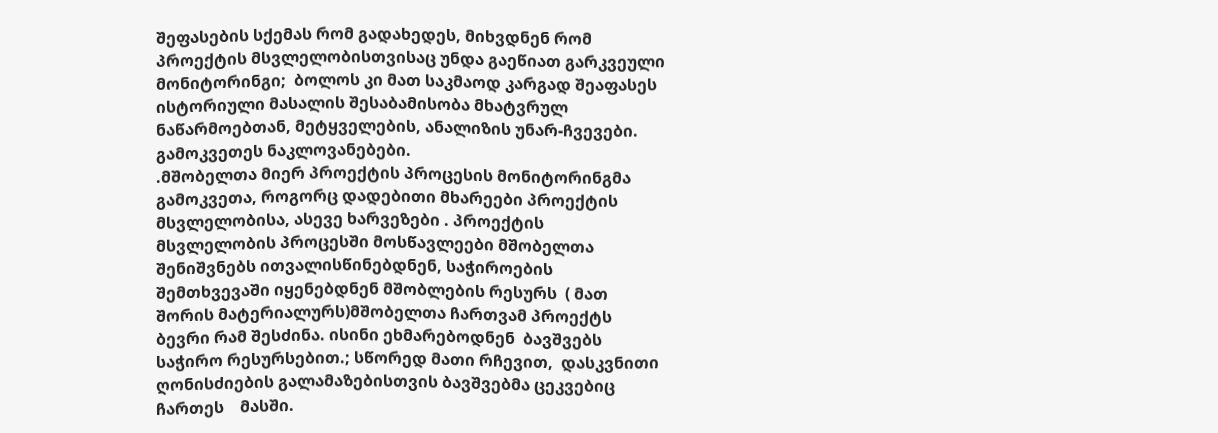შეფასების სქემას რომ გადახედეს, მიხვდნენ რომ პროექტის მსვლელობისთვისაც უნდა გაეწიათ გარკვეული მონიტორინგი;  ბოლოს კი მათ საკმაოდ კარგად შეაფასეს ისტორიული მასალის შესაბამისობა მხატვრულ ნაწარმოებთან, მეტყველების, ანალიზის უნარ-ჩვევები. გამოკვეთეს ნაკლოვანებები.
.მშობელთა მიერ პროექტის პროცესის მონიტორინგმა გამოკვეთა, როგორც დადებითი მხარეები პროექტის მსვლელობისა, ასევე ხარვეზები . პროექტის მსვლელობის პროცესში მოსწავლეები მშობელთა შენიშვნებს ითვალისწინებდნენ, საჭიროების შემთხვევაში იყენებდნენ მშობლების რესურს  ( მათ შორის მატერიალურს)მშობელთა ჩართვამ პროექტს ბევრი რამ შესძინა. ისინი ეხმარებოდნენ  ბავშვებს საჭირო რესურსებით.; სწორედ მათი რჩევით,  დასკვნითი ღონისძიების გალამაზებისთვის ბავშვებმა ცეკვებიც  ჩართეს    მასში.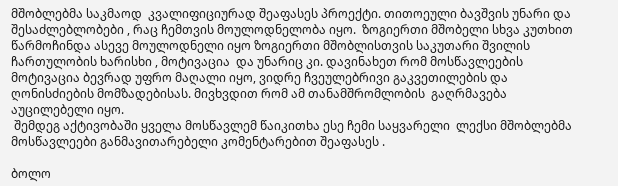მშობლებმა საკმაოდ  კვალიფიციურად შეაფასეს პროექტი. თითოეული ბავშვის უნარი და  შესაძლებლობები , რაც ჩემთვის მოულოდნელობა იყო.  ზოგიერთი მშობელი სხვა კუთხით წარმოჩინდა ასევე მოულოდნელი იყო ზოგიერთი მშობლისთვის საკუთარი შვილის ჩართულობის ხარისხი , მოტივაცია  და უნარიც კი. დავინახეთ რომ მოსწავლეების მოტივაცია ბევრად უფრო მაღალი იყო, ვიდრე ჩვეულებრივი გაკვეთილების და ღონისძიების მომზადებისას. მივხვდით რომ ამ თანამშრომლობის  გაღრმავება  აუცილებელი იყო.
 შემდეგ აქტივობაში ყველა მოსწავლემ წაიკითხა ესე ჩემი საყვარელი  ლექსი მშობლებმა მოსწავლეები განმავითარებელი კომენტარებით შეაფასეს .

ბოლო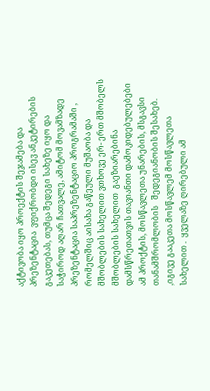აქტივობა იყო პროექტის შეჯამება და პრეზენტაცია  ვფიქრობდი ისევ ანკეტირების გაკეთებას, თუმცა შედეგი სახეზე იყო და საჭიროდ აღარ ჩათვალე, ამიტომ მოვამზადე პრეზენტაცია საპრეზენტაციო პროგრამაში , რომელშიც აისახა გაწეული მუშაობა და მშობლების სახელით ვთხოვე ერ- ერთ მშობელს მშობლების სახელით  გაეზიარებინა დამსწრეთათვის თავიანთი დამოკიდებულებები ამ პროქტის, მოსწავლეთა უნარების, მსგავსი თანამშრომლობის   შედეგიანობის შესახებ.
,იგივე გააკეთა მოსწავლემ მოსწავლეთა სახელით .  ყველაზე ღირებული ამ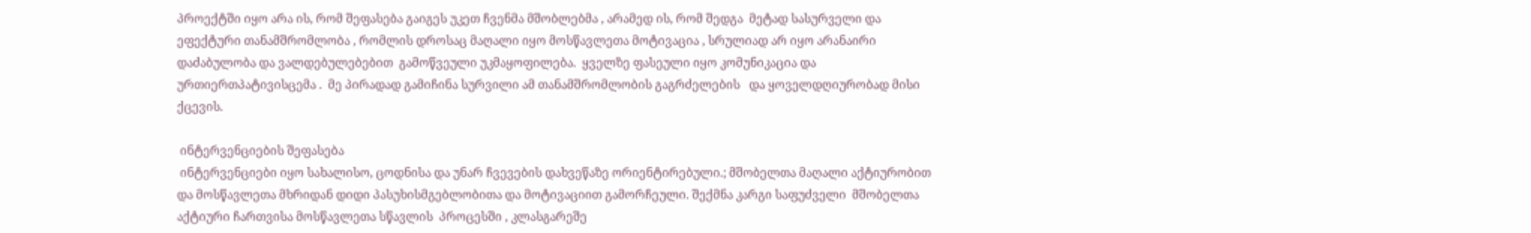პროექტში იყო არა ის, რომ შეფასება გაიგეს უკეთ ჩვენმა მშობლებმა , არამედ ის, რომ შედგა  მეტად სასურველი და ეფექტური თანამშრომლობა , რომლის დროსაც მაღალი იყო მოსწავლეთა მოტივაცია , სრულიად არ იყო არანაირი დაძაბულობა და ვალდებულებებით  გამოწვეული უკმაყოფილება.  ყველზე ფასეული იყო კომუნიკაცია და ურთიერთპატივისცემა .  მე პირადად გამიჩინა სურვილი ამ თანამშრომლობის გაგრძელების   და ყოველდღიურობად მისი ქცევის.

 ინტერვენციების შეფასება
 ინტერვენციები იყო სახალისო, ცოდნისა და უნარ ჩვევების დახვეწაზე ორიენტირებული.; მშობელთა მაღალი აქტიურობით   და მოსწავლეთა მხრიდან დიდი პასუხისმგებლობითა და მოტივაციით გამორჩეული. შექმნა კარგი საფუძველი  მშობელთა აქტიური ჩართვისა მოსწავლეთა სწავლის  პროცესში , კლასგარეშე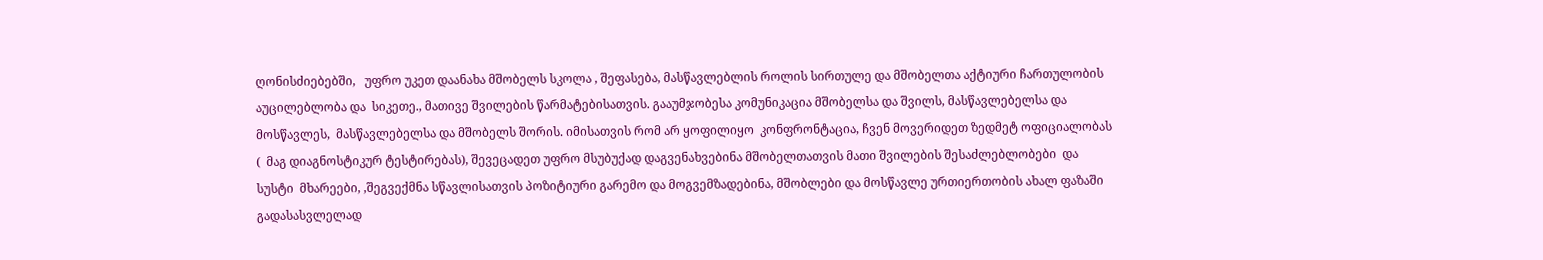ღონისძიებებში,   უფრო უკეთ დაანახა მშობელს სკოლა , შეფასება, მასწავლებლის როლის სირთულე და მშობელთა აქტიური ჩართულობის აუცილებლობა და  სიკეთე., მათივე შვილების წარმატებისათვის. გააუმჯობესა კომუნიკაცია მშობელსა და შვილს, მასწავლებელსა და მოსწავლეს,  მასწავლებელსა და მშობელს შორის. იმისათვის რომ არ ყოფილიყო  კონფრონტაცია, ჩვენ მოვერიდეთ ზედმეტ ოფიციალობას (  მაგ დიაგნოსტიკურ ტესტირებას), შევეცადეთ უფრო მსუბუქად დაგვენახვებინა მშობელთათვის მათი შვილების შესაძლებლობები  და  სუსტი  მხარეები, ,შეგვექმნა სწავლისათვის პოზიტიური გარემო და მოგვემზადებინა, მშობლები და მოსწავლე ურთიერთობის ახალ ფაზაში  გადასასვლელად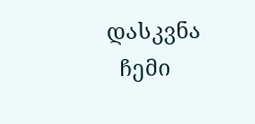დასკვნა
  ჩემი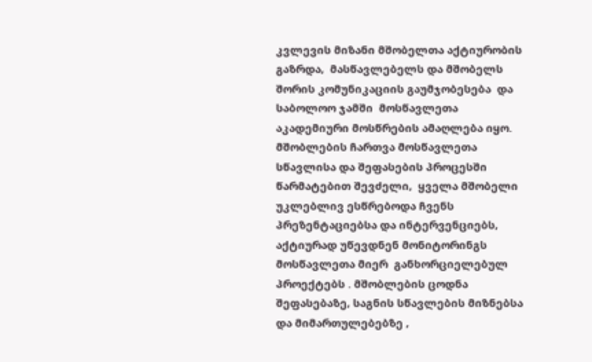კვლევის მიზანი მშობელთა აქტიურობის გაზრდა,  მასწავლებელს და მშობელს შორის კომუნიკაციის გაუმჯობესება  და საბოლოო ჯამში  მოსწავლეთა აკადემიური მოსწრების ამაღლება იყო.  მშობლების ჩართვა მოსწავლეთა სწავლისა და შეფასების პროცესში წარმატებით შევძელი,  ყველა მშობელი უკლებლივ ესწრებოდა ჩვენს  პრეზენტაციებსა და ინტერვენციებს, აქტიურად უწევდნენ მონიტორინგს  მოსწავლეთა მიერ  განხორციელებულ პროექტებს . მშობლების ცოდნა  შეფასებაზე, საგნის სწავლების მიზნებსა და მიმართულებებზე ,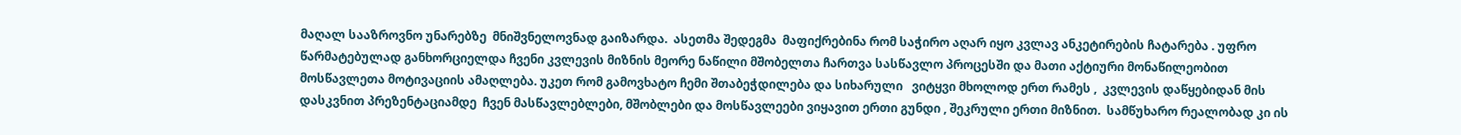მაღალ სააზროვნო უნარებზე  მნიშვნელოვნად გაიზარდა.  ასეთმა შედეგმა  მაფიქრებინა რომ საჭირო აღარ იყო კვლავ ანკეტირების ჩატარება . უფრო   წარმატებულად განხორციელდა ჩვენი კვლევის მიზნის მეორე ნაწილი მშობელთა ჩართვა სასწავლო პროცესში და მათი აქტიური მონაწილეობით  მოსწავლეთა მოტივაციის ამაღლება. უკეთ რომ გამოვხატო ჩემი შთაბეჭდილება და სიხარული   ვიტყვი მხოლოდ ერთ რამეს ,  კვლევის დაწყებიდან მის დასკვნით პრეზენტაციამდე  ჩვენ მასწავლებლები, მშობლები და მოსწავლეები ვიყავით ერთი გუნდი , შეკრული ერთი მიზნით.  სამწუხარო რეალობად კი ის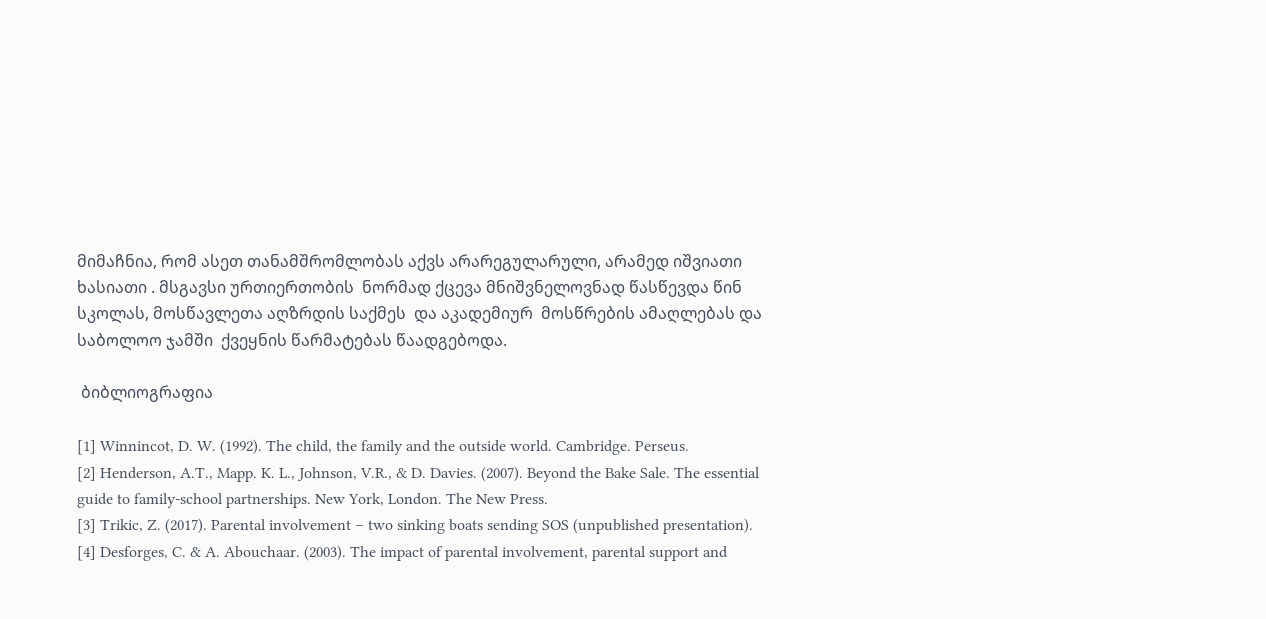მიმაჩნია, რომ ასეთ თანამშრომლობას აქვს არარეგულარული, არამედ იშვიათი ხასიათი . მსგავსი ურთიერთობის  ნორმად ქცევა მნიშვნელოვნად წასწევდა წინ სკოლას, მოსწავლეთა აღზრდის საქმეს  და აკადემიურ  მოსწრების ამაღლებას და საბოლოო ჯამში  ქვეყნის წარმატებას წაადგებოდა.

 ბიბლიოგრაფია

[1] Winnincot, D. W. (1992). The child, the family and the outside world. Cambridge. Perseus.
[2] Henderson, A.T., Mapp. K. L., Johnson, V.R., & D. Davies. (2007). Beyond the Bake Sale. The essential guide to family-school partnerships. New York, London. The New Press.
[3] Trikic, Z. (2017). Parental involvement – two sinking boats sending SOS (unpublished presentation).
[4] Desforges, C. & A. Abouchaar. (2003). The impact of parental involvement, parental support and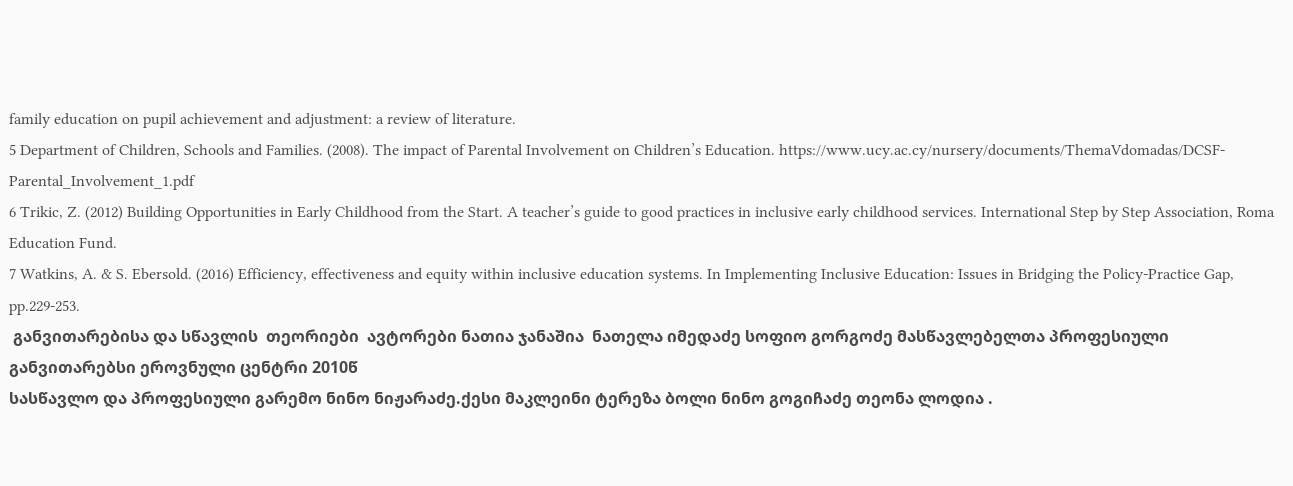family education on pupil achievement and adjustment: a review of literature.
5 Department of Children, Schools and Families. (2008). The impact of Parental Involvement on Children’s Education. https://www.ucy.ac.cy/nursery/documents/ThemaVdomadas/DCSF-Parental_Involvement_1.pdf
6 Trikic, Z. (2012) Building Opportunities in Early Childhood from the Start. A teacher’s guide to good practices in inclusive early childhood services. International Step by Step Association, Roma Education Fund.
7 Watkins, A. & S. Ebersold. (2016) Efficiency, effectiveness and equity within inclusive education systems. In Implementing Inclusive Education: Issues in Bridging the Policy-Practice Gap, pp.229-253.
 განვითარებისა და სწავლის  თეორიები  ავტორები ნათია ჯანაშია  ნათელა იმედაძე სოფიო გორგოძე მასწავლებელთა პროფესიული განვითარებსი ეროვნული ცენტრი 2010წ
სასწავლო და პროფესიული გარემო ნინო ნიჟარაძე.ქესი მაკლეინი ტერეზა ბოლი ნინო გოგიჩაძე თეონა ლოდია .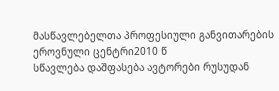მასწავლებელთა პროფესიული განვითარების ეროვნული ცენტრი2010 წ
სწავლება დაშფასება ავტორები რუსუდან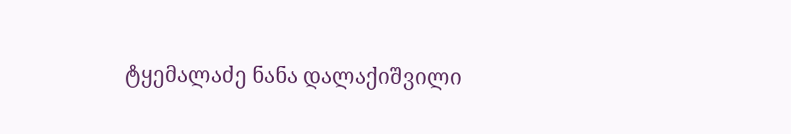ტყემალაძე ნანა დალაქიშვილი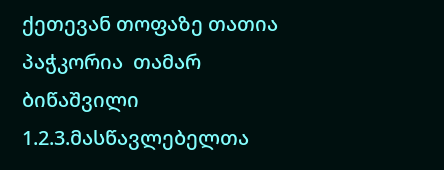ქეთევან თოფაზე თათია პაჭკორია  თამარ ბიწაშვილი
1.2.3.მასწავლებელთა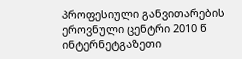პროფესიული განვითარების ეროვნული ცენტრი 2010 წ
ინტერნეტგაზეთი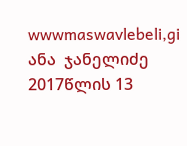wwwmaswavlebeli,gi ანა  ჯანელიძე 2017წლის 13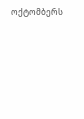ოქტომბერს